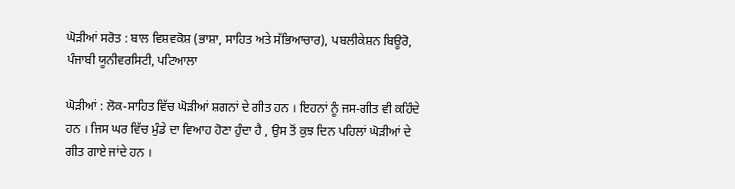ਘੋੜੀਆਂ ਸਰੋਤ : ਬਾਲ ਵਿਸ਼ਵਕੋਸ਼ (ਭਾਸ਼ਾ, ਸਾਹਿਤ ਅਤੇ ਸੱਭਿਆਚਾਰ), ਪਬਲੀਕੇਸ਼ਨ ਬਿਊਰੋ, ਪੰਜਾਬੀ ਯੂਨੀਵਰਸਿਟੀ, ਪਟਿਆਲਾ

ਘੋੜੀਆਂ : ਲੋਕ-ਸਾਹਿਤ ਵਿੱਚ ਘੋੜੀਆਂ ਸ਼ਗਨਾਂ ਦੇ ਗੀਤ ਹਨ । ਇਹਨਾਂ ਨੂੰ ਜਸ-ਗੀਤ ਵੀ ਕਹਿੰਦੇ ਹਨ । ਜਿਸ ਘਰ ਵਿੱਚ ਮੁੰਡੇ ਦਾ ਵਿਆਹ ਹੋਣਾ ਹੁੰਦਾ ਹੈ , ਉਸ ਤੋਂ ਕੁਝ ਦਿਨ ਪਹਿਲਾਂ ਘੋੜੀਆਂ ਦੇ ਗੀਤ ਗਾਏ ਜਾਂਦੇ ਹਨ ।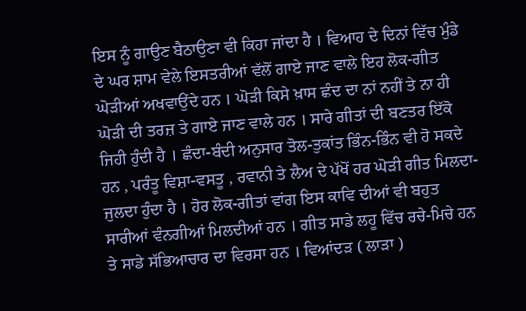ਇਸ ਨੂੰ ਗਾਉਣ ਬੈਠਾਉਣਾ ਵੀ ਕਿਹਾ ਜਾਂਦਾ ਹੈ । ਵਿਆਹ ਦੇ ਦਿਨਾਂ ਵਿੱਚ ਮੁੰਡੇ ਦੇ ਘਰ ਸ਼ਾਮ ਵੇਲੇ ਇਸਤਰੀਆਂ ਵੱਲੋਂ ਗਾਏ ਜਾਣ ਵਾਲੇ ਇਹ ਲੋਕ-ਗੀਤ ਘੋੜੀਆਂ ਅਖਵਾਉਂਦੇ ਹਨ । ਘੋੜੀ ਕਿਸੇ ਖ਼ਾਸ ਛੰਦ ਦਾ ਨਾਂ ਨਹੀਂ ਤੇ ਨਾ ਹੀ ਘੋੜੀ ਦੀ ਤਰਜ਼ ਤੇ ਗਾਏ ਜਾਣ ਵਾਲੇ ਹਨ । ਸਾਰੇ ਗੀਤਾਂ ਦੀ ਬਣਤਰ ਇੱਕੋ ਜਿਹੀ ਹੁੰਦੀ ਹੈ । ਛੰਦਾ-ਬੰਦੀ ਅਨੁਸਾਰ ਤੋਲ-ਤੁਕਾਂਤ ਭਿੰਨ-ਭਿੰਨ ਵੀ ਹੋ ਸਕਦੇ ਹਨ , ਪਰੰਤੂ ਵਿਸ਼ਾ-ਵਸਤੂ , ਰਵਾਨੀ ਤੇ ਲੈਅ ਦੇ ਪੱਖੋਂ ਹਰ ਘੋੜੀ ਗੀਤ ਮਿਲਦਾ-ਜੁਲਦਾ ਹੁੰਦਾ ਹੈ । ਹੋਰ ਲੋਕ-ਗੀਤਾਂ ਵਾਂਗ ਇਸ ਕਾਵਿ ਦੀਆਂ ਵੀ ਬਹੁਤ ਸਾਰੀਆਂ ਵੰਨਗੀਆਂ ਮਿਲਦੀਆਂ ਹਨ । ਗੀਤ ਸਾਡੇ ਲਹੂ ਵਿੱਚ ਰਚੇ-ਮਿਚੇ ਹਨ ਤੇ ਸਾਡੇ ਸੱਭਿਆਚਾਰ ਦਾ ਵਿਰਸਾ ਹਨ । ਵਿਆਂਦੜ ( ਲਾੜਾ )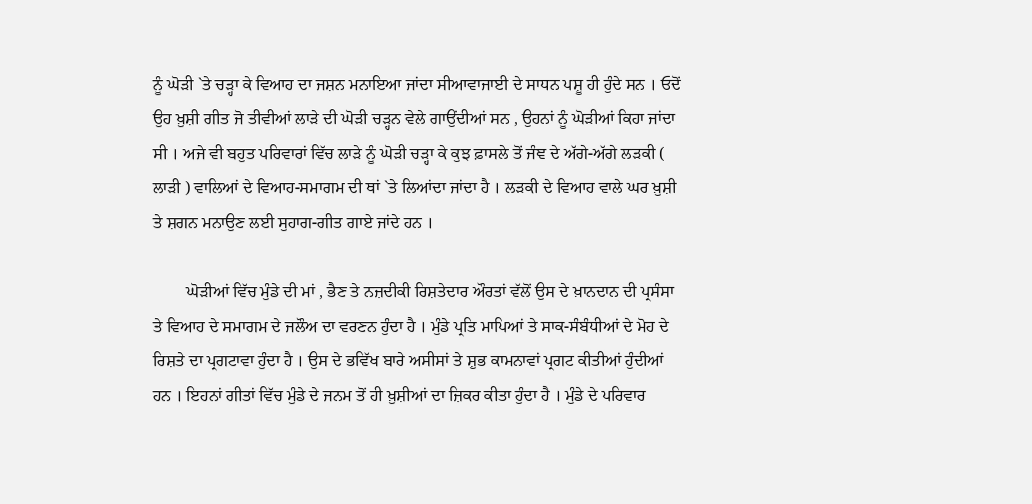ਨੂੰ ਘੋੜੀ `ਤੇ ਚੜ੍ਹਾ ਕੇ ਵਿਆਹ ਦਾ ਜਸ਼ਨ ਮਨਾਇਆ ਜਾਂਦਾ ਸੀਆਵਾਜਾਈ ਦੇ ਸਾਧਨ ਪਸ਼ੂ ਹੀ ਹੁੰਦੇ ਸਨ । ਓਦੋਂ ਉਹ ਖ਼ੁਸ਼ੀ ਗੀਤ ਜੋ ਤੀਵੀਆਂ ਲਾੜੇ ਦੀ ਘੋੜੀ ਚੜ੍ਹਨ ਵੇਲੇ ਗਾਉਂਦੀਆਂ ਸਨ , ਉਹਨਾਂ ਨੂੰ ਘੋੜੀਆਂ ਕਿਹਾ ਜਾਂਦਾ ਸੀ । ਅਜੇ ਵੀ ਬਹੁਤ ਪਰਿਵਾਰਾਂ ਵਿੱਚ ਲਾੜੇ ਨੂੰ ਘੋੜੀ ਚੜ੍ਹਾ ਕੇ ਕੁਝ ਫ਼ਾਸਲੇ ਤੋਂ ਜੰਞ ਦੇ ਅੱਗੇ-ਅੱਗੇ ਲੜਕੀ ( ਲਾੜੀ ) ਵਾਲਿਆਂ ਦੇ ਵਿਆਹ-ਸਮਾਗਮ ਦੀ ਥਾਂ `ਤੇ ਲਿਆਂਦਾ ਜਾਂਦਾ ਹੈ । ਲੜਕੀ ਦੇ ਵਿਆਹ ਵਾਲੇ ਘਰ ਖ਼ੁਸ਼ੀ ਤੇ ਸ਼ਗਨ ਮਨਾਉਣ ਲਈ ਸੁਹਾਗ-ਗੀਤ ਗਾਏ ਜਾਂਦੇ ਹਨ ।

        ਘੋੜੀਆਂ ਵਿੱਚ ਮੁੰਡੇ ਦੀ ਮਾਂ , ਭੈਣ ਤੇ ਨਜ਼ਦੀਕੀ ਰਿਸ਼ਤੇਦਾਰ ਔਰਤਾਂ ਵੱਲੋਂ ਉਸ ਦੇ ਖ਼ਾਨਦਾਨ ਦੀ ਪ੍ਰਸੰਸਾ ਤੇ ਵਿਆਹ ਦੇ ਸਮਾਗਮ ਦੇ ਜਲੌਅ ਦਾ ਵਰਣਨ ਹੁੰਦਾ ਹੈ । ਮੁੰਡੇ ਪ੍ਰਤਿ ਮਾਪਿਆਂ ਤੇ ਸਾਕ-ਸੰਬੰਧੀਆਂ ਦੇ ਮੋਹ ਦੇ ਰਿਸ਼ਤੇ ਦਾ ਪ੍ਰਗਟਾਵਾ ਹੁੰਦਾ ਹੈ । ਉਸ ਦੇ ਭਵਿੱਖ ਬਾਰੇ ਅਸੀਸਾਂ ਤੇ ਸ਼ੁਭ ਕਾਮਨਾਵਾਂ ਪ੍ਰਗਟ ਕੀਤੀਆਂ ਹੁੰਦੀਆਂ ਹਨ । ਇਹਨਾਂ ਗੀਤਾਂ ਵਿੱਚ ਮੁੰਡੇ ਦੇ ਜਨਮ ਤੋਂ ਹੀ ਖ਼ੁਸ਼ੀਆਂ ਦਾ ਜ਼ਿਕਰ ਕੀਤਾ ਹੁੰਦਾ ਹੈ । ਮੁੰਡੇ ਦੇ ਪਰਿਵਾਰ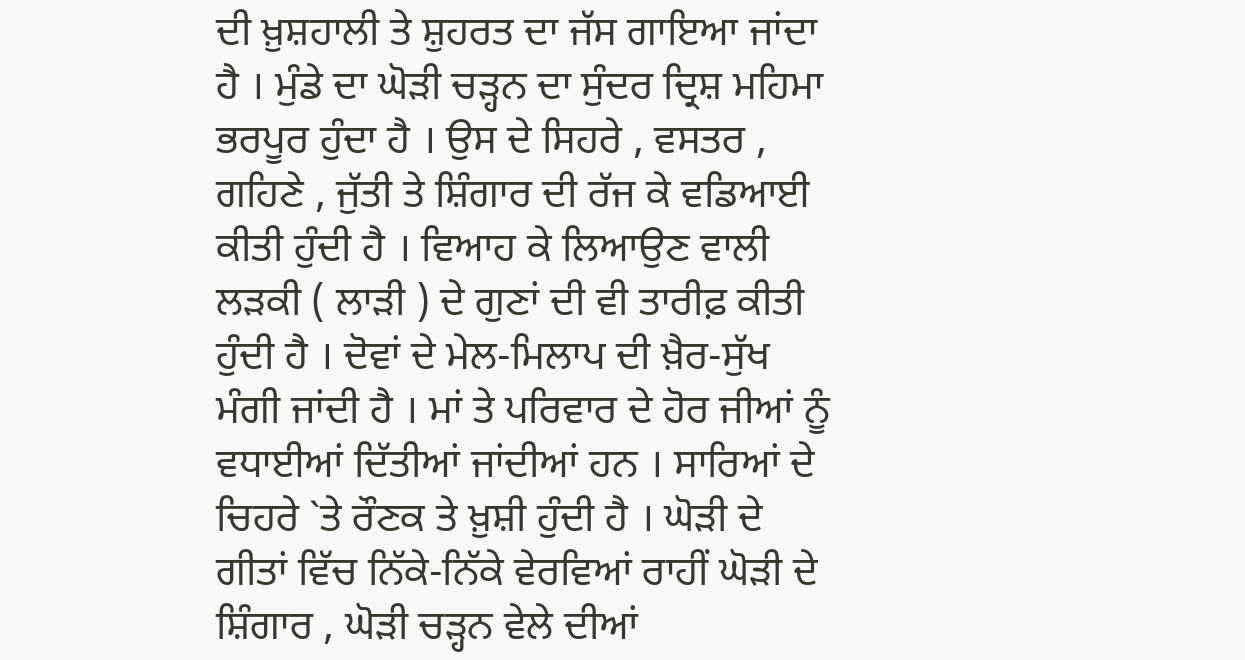ਦੀ ਖ਼ੁਸ਼ਹਾਲੀ ਤੇ ਸ਼ੁਹਰਤ ਦਾ ਜੱਸ ਗਾਇਆ ਜਾਂਦਾ ਹੈ । ਮੁੰਡੇ ਦਾ ਘੋੜੀ ਚੜ੍ਹਨ ਦਾ ਸੁੰਦਰ ਦ੍ਰਿਸ਼ ਮਹਿਮਾ ਭਰਪੂਰ ਹੁੰਦਾ ਹੈ । ਉਸ ਦੇ ਸਿਹਰੇ , ਵਸਤਰ , ਗਹਿਣੇ , ਜੁੱਤੀ ਤੇ ਸ਼ਿੰਗਾਰ ਦੀ ਰੱਜ ਕੇ ਵਡਿਆਈ ਕੀਤੀ ਹੁੰਦੀ ਹੈ । ਵਿਆਹ ਕੇ ਲਿਆਉਣ ਵਾਲੀ ਲੜਕੀ ( ਲਾੜੀ ) ਦੇ ਗੁਣਾਂ ਦੀ ਵੀ ਤਾਰੀਫ਼ ਕੀਤੀ ਹੁੰਦੀ ਹੈ । ਦੋਵਾਂ ਦੇ ਮੇਲ-ਮਿਲਾਪ ਦੀ ਖ਼ੈਰ-ਸੁੱਖ ਮੰਗੀ ਜਾਂਦੀ ਹੈ । ਮਾਂ ਤੇ ਪਰਿਵਾਰ ਦੇ ਹੋਰ ਜੀਆਂ ਨੂੰ ਵਧਾਈਆਂ ਦਿੱਤੀਆਂ ਜਾਂਦੀਆਂ ਹਨ । ਸਾਰਿਆਂ ਦੇ ਚਿਹਰੇ `ਤੇ ਰੌਣਕ ਤੇ ਖ਼ੁਸ਼ੀ ਹੁੰਦੀ ਹੈ । ਘੋੜੀ ਦੇ ਗੀਤਾਂ ਵਿੱਚ ਨਿੱਕੇ-ਨਿੱਕੇ ਵੇਰਵਿਆਂ ਰਾਹੀਂ ਘੋੜੀ ਦੇ ਸ਼ਿੰਗਾਰ , ਘੋੜੀ ਚੜ੍ਹਨ ਵੇਲੇ ਦੀਆਂ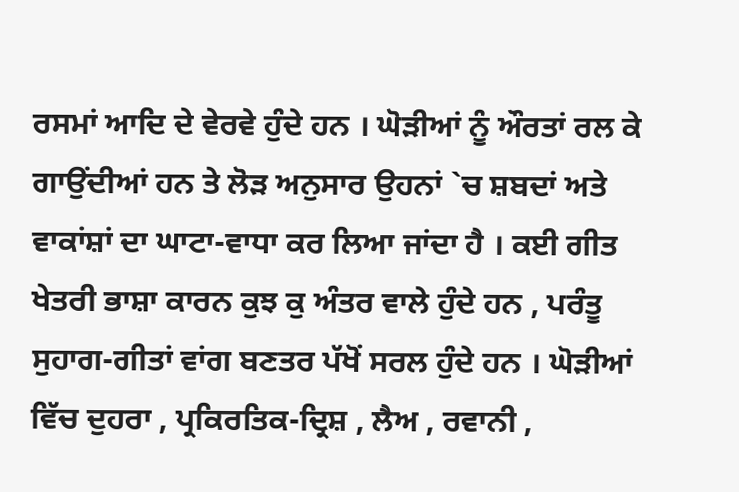ਰਸਮਾਂ ਆਦਿ ਦੇ ਵੇਰਵੇ ਹੁੰਦੇ ਹਨ । ਘੋੜੀਆਂ ਨੂੰ ਔਰਤਾਂ ਰਲ ਕੇ ਗਾਉਂਦੀਆਂ ਹਨ ਤੇ ਲੋੜ ਅਨੁਸਾਰ ਉਹਨਾਂ `ਚ ਸ਼ਬਦਾਂ ਅਤੇ ਵਾਕਾਂਸ਼ਾਂ ਦਾ ਘਾਟਾ-ਵਾਧਾ ਕਰ ਲਿਆ ਜਾਂਦਾ ਹੈ । ਕਈ ਗੀਤ ਖੇਤਰੀ ਭਾਸ਼ਾ ਕਾਰਨ ਕੁਝ ਕੁ ਅੰਤਰ ਵਾਲੇ ਹੁੰਦੇ ਹਨ , ਪਰੰਤੂ ਸੁਹਾਗ-ਗੀਤਾਂ ਵਾਂਗ ਬਣਤਰ ਪੱਖੋਂ ਸਰਲ ਹੁੰਦੇ ਹਨ । ਘੋੜੀਆਂ ਵਿੱਚ ਦੁਹਰਾ , ਪ੍ਰਕਿਰਤਿਕ-ਦ੍ਰਿਸ਼ , ਲੈਅ , ਰਵਾਨੀ ,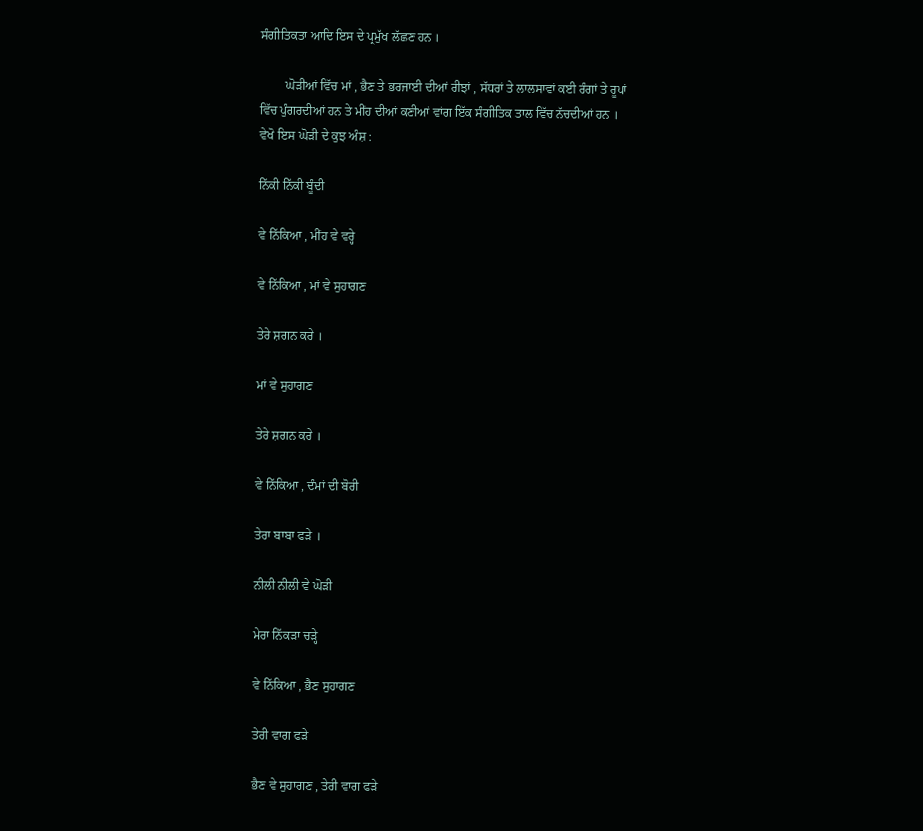ਸੰਗੀਤਿਕਤਾ ਆਦਿ ਇਸ ਦੇ ਪ੍ਰਮੁੱਖ ਲੱਛਣ ਹਨ ।

        ਘੋੜੀਆਂ ਵਿੱਚ ਮਾਂ , ਭੈਣ ਤੇ ਭਰਜਾਈ ਦੀਆਂ ਰੀਝਾਂ , ਸੱਧਰਾਂ ਤੇ ਲਾਲਸਾਵਾਂ ਕਈ ਰੰਗਾਂ ਤੇ ਰੂਪਾਂ ਵਿੱਚ ਪੁੰਗਰਦੀਆਂ ਹਨ ਤੇ ਮੀਂਹ ਦੀਆਂ ਕਣੀਆਂ ਵਾਂਗ ਇੱਕ ਸੰਗੀਤਿਕ ਤਾਲ ਵਿੱਚ ਨੱਚਦੀਆਂ ਹਨ । ਵੇਖੋ ਇਸ ਘੋੜੀ ਦੇ ਕੁਝ ਅੰਸ਼ :

ਨਿੱਕੀ ਨਿੱਕੀ ਬੂੰਦੀ

ਵੇ ਨਿੱਕਿਆ , ਮੀਂਹ ਵੇ ਵਰ੍ਹੇ

ਵੇ ਨਿੱਕਿਆ , ਮਾਂ ਵੇ ਸੁਹਾਗਣ

ਤੇਰੇ ਸ਼ਗਨ ਕਰੇ ।

ਮਾਂ ਵੇ ਸੁਹਾਗਣ

ਤੇਰੇ ਸ਼ਗਨ ਕਰੇ ।

ਵੇ ਨਿੱਕਿਆ , ਦੰਮਾਂ ਦੀ ਬੋਰੀ

ਤੇਰਾ ਬਾਬਾ ਫੜੇ ।

ਨੀਲੀ ਨੀਲੀ ਵੇ ਘੋੜੀ

ਮੇਰਾ ਨਿੱਕੜਾ ਚੜ੍ਹੇ

ਵੇ ਨਿੱਕਿਆ , ਭੈਣ ਸੁਹਾਗਣ

ਤੇਰੀ ਵਾਗ ਫੜੇ

ਭੈਣ ਵੇ ਸੁਹਾਗਣ , ਤੇਰੀ ਵਾਗ ਫੜੇ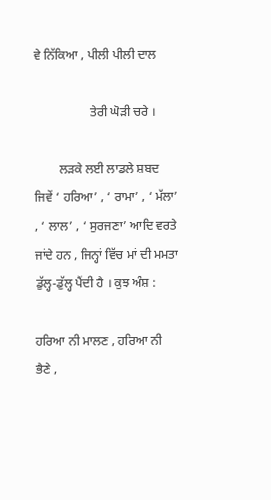ਵੇ ਨਿੱਕਿਆ , ਪੀਲੀ ਪੀਲੀ ਦਾਲ

                  ਤੇਰੀ ਘੋੜੀ ਚਰੇ ।

        ਲੜਕੇ ਲਈ ਲਾਡਲੇ ਸ਼ਬਦ ਜਿਵੇਂ ‘ ਹਰਿਆ’ , ‘ ਰਾਮਾ’ , ‘ ਮੱਲਾ’ , ‘ ਲਾਲ’ , ‘ ਸੁਰਜਣਾ’ ਆਦਿ ਵਰਤੇ ਜਾਂਦੇ ਹਨ , ਜਿਨ੍ਹਾਂ ਵਿੱਚ ਮਾਂ ਦੀ ਮਮਤਾ ਡੁੱਲ੍ਹ-ਡੁੱਲ੍ਹ ਪੈਂਦੀ ਹੈ । ਕੁਝ ਅੰਸ਼ :

ਹਰਿਆ ਨੀ ਮਾਲਣ , ਹਰਿਆ ਨੀ ਭੈਣੇ ,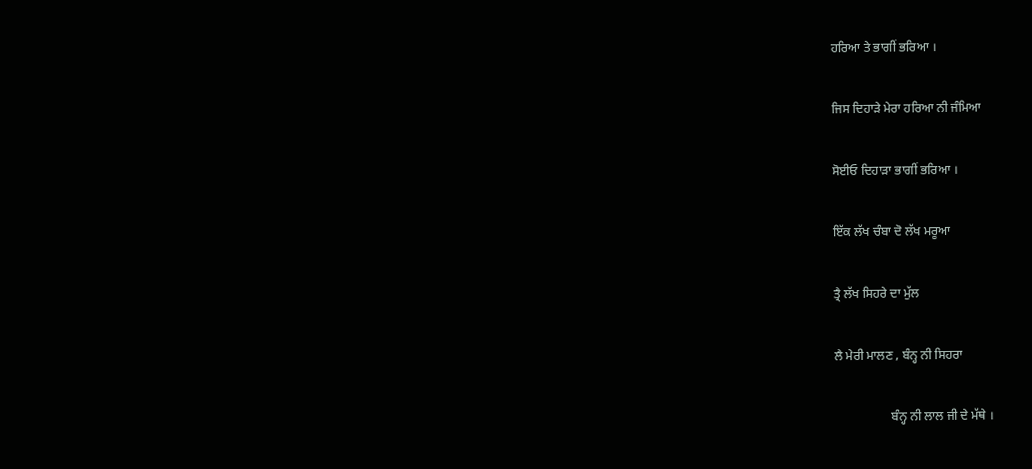ਹਰਿਆ ਤੇ ਭਾਗੀਂ ਭਰਿਆ ।

ਜਿਸ ਦਿਹਾੜੇ ਮੇਰਾ ਹਰਿਆ ਨੀ ਜੰਮਿਆ

ਸੋਈਓ ਦਿਹਾੜਾ ਭਾਗੀਂ ਭਰਿਆ ।

ਇੱਕ ਲੱਖ ਚੰਬਾ ਦੋ ਲੱਖ ਮਰੂਆ

ਤ੍ਰੈ ਲੱਖ ਸਿਹਰੇ ਦਾ ਮੁੱਲ

ਲੈ ਮੇਰੀ ਮਾਲਣ , ਬੰਨ੍ਹ ਨੀ ਸਿਹਰਾ

                  ਬੰਨ੍ਹ ਨੀ ਲਾਲ ਜੀ ਦੇ ਮੱਥੇ ।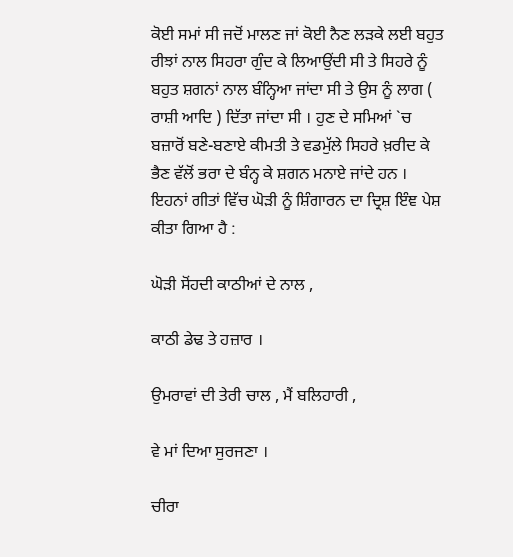ਕੋਈ ਸਮਾਂ ਸੀ ਜਦੋਂ ਮਾਲਣ ਜਾਂ ਕੋਈ ਨੈਣ ਲੜਕੇ ਲਈ ਬਹੁਤ ਰੀਝਾਂ ਨਾਲ ਸਿਹਰਾ ਗੁੰਦ ਕੇ ਲਿਆਉਂਦੀ ਸੀ ਤੇ ਸਿਹਰੇ ਨੂੰ ਬਹੁਤ ਸ਼ਗਨਾਂ ਨਾਲ ਬੰਨ੍ਹਿਆ ਜਾਂਦਾ ਸੀ ਤੇ ਉਸ ਨੂੰ ਲਾਗ ( ਰਾਸ਼ੀ ਆਦਿ ) ਦਿੱਤਾ ਜਾਂਦਾ ਸੀ । ਹੁਣ ਦੇ ਸਮਿਆਂ `ਚ ਬਜ਼ਾਰੋਂ ਬਣੇ-ਬਣਾਏ ਕੀਮਤੀ ਤੇ ਵਡਮੁੱਲੇ ਸਿਹਰੇ ਖ਼ਰੀਦ ਕੇ ਭੈਣ ਵੱਲੋਂ ਭਰਾ ਦੇ ਬੰਨ੍ਹ ਕੇ ਸ਼ਗਨ ਮਨਾਏ ਜਾਂਦੇ ਹਨ । ਇਹਨਾਂ ਗੀਤਾਂ ਵਿੱਚ ਘੋੜੀ ਨੂੰ ਸ਼ਿੰਗਾਰਨ ਦਾ ਦ੍ਰਿਸ਼ ਇੰਞ ਪੇਸ਼ ਕੀਤਾ ਗਿਆ ਹੈ :

ਘੋੜੀ ਸੋਂਹਦੀ ਕਾਠੀਆਂ ਦੇ ਨਾਲ ,

ਕਾਠੀ ਡੇਢ ਤੇ ਹਜ਼ਾਰ ।

ਉਮਰਾਵਾਂ ਦੀ ਤੇਰੀ ਚਾਲ , ਮੈਂ ਬਲਿਹਾਰੀ ,

ਵੇ ਮਾਂ ਦਿਆ ਸੁਰਜਣਾ ।

ਚੀਰਾ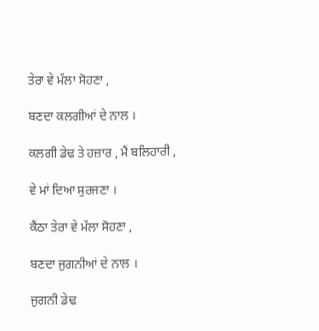ਤੇਰਾ ਵੇ ਮੱਲਾ ਸੋਹਣਾ ,

ਬਣਦਾ ਕਲਗੀਆਂ ਦੇ ਨਾਲ ।

ਕਲਗੀ ਡੇਢ ਤੇ ਹਜ਼ਾਰ , ਮੈਂ ਬਲਿਹਾਰੀ ,

ਵੇ ਮਾਂ ਦਿਆ ਸੁਰਜਣਾ ।

ਕੈਂਠਾ ਤੇਰਾ ਵੇ ਮੱਲਾ ਸੋਹਣਾ ,

ਬਣਦਾ ਜੁਗਨੀਆਂ ਦੇ ਨਾਲ ।

ਜੁਗਨੀ ਡੇਢ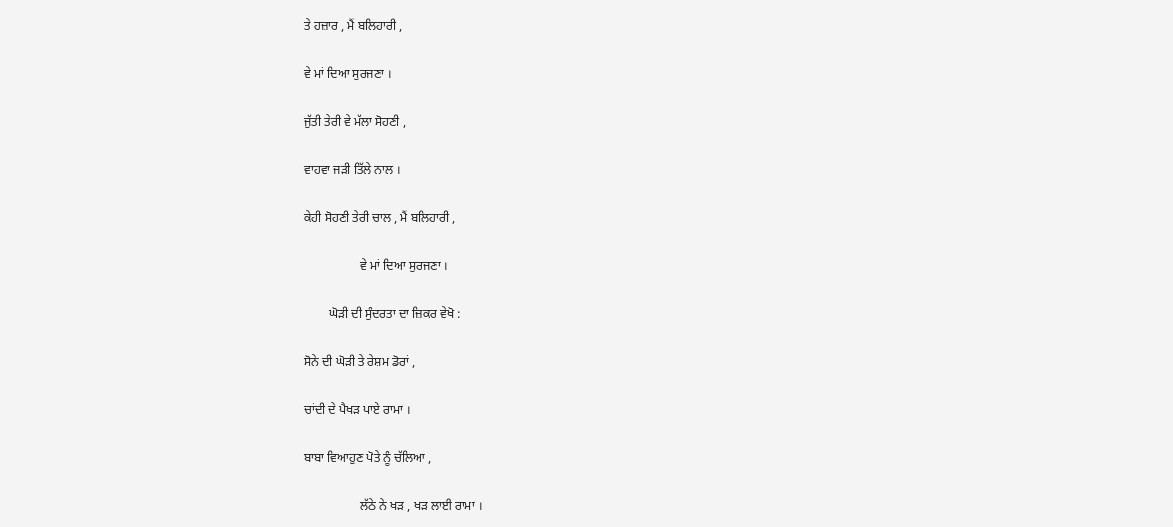ਤੇ ਹਜ਼ਾਰ , ਮੈਂ ਬਲਿਹਾਰੀ ,

ਵੇ ਮਾਂ ਦਿਆ ਸੁਰਜਣਾ ।

ਜੁੱਤੀ ਤੇਰੀ ਵੇ ਮੱਲਾ ਸੋਹਣੀ ,

ਵਾਹਵਾ ਜੜੀ ਤਿੱਲੇ ਨਾਲ ।

ਕੇਹੀ ਸੋਹਣੀ ਤੇਰੀ ਚਾਲ , ਮੈਂ ਬਲਿਹਾਰੀ ,

                  ਵੇ ਮਾਂ ਦਿਆ ਸੁਰਜਣਾ ।

        ਘੋੜੀ ਦੀ ਸੁੰਦਰਤਾ ਦਾ ਜ਼ਿਕਰ ਵੇਖੋ :

ਸੋਨੇ ਦੀ ਘੋੜੀ ਤੇ ਰੇਸ਼ਮ ਡੋਰਾਂ ,

ਚਾਂਦੀ ਦੇ ਪੈਖੜ ਪਾਏ ਰਾਮਾ ।

ਬਾਬਾ ਵਿਆਹੁਣ ਪੋਤੇ ਨੂੰ ਚੱਲਿਆ ,

                  ਲੱਠੇ ਨੇ ਖੜ , ਖੜ ਲਾਈ ਰਾਮਾ ।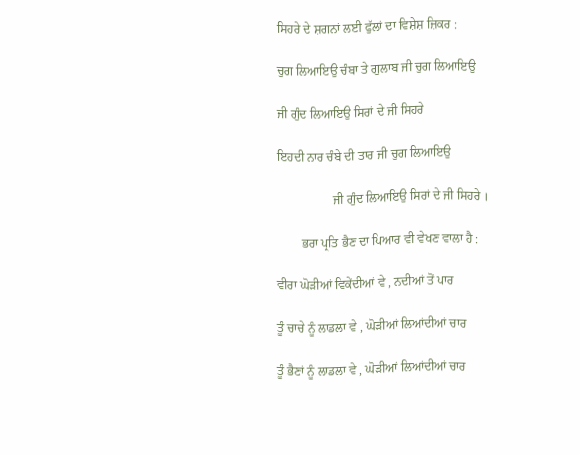ਸਿਹਰੇ ਦੇ ਸ਼ਗਨਾਂ ਲਈ ਫੁੱਲਾਂ ਦਾ ਵਿਸ਼ੇਸ਼ ਜ਼ਿਕਰ :

ਚੁਗ ਲਿਆਇਉ ਚੰਬਾ ਤੇ ਗੁਲਾਬ ਜੀ ਚੁਗ ਲਿਆਇਉ

ਜੀ ਗੁੰਦ ਲਿਆਇਉ ਸਿਰਾਂ ਦੇ ਜੀ ਸਿਹਰੇ

ਇਹਦੀ ਨਾਰ ਚੰਬੇ ਦੀ ਤਾਰ ਜੀ ਚੁਗ ਲਿਆਇਉ

                  ਜੀ ਗੁੰਦ ਲਿਆਇਉ ਸਿਰਾਂ ਦੇ ਜੀ ਸਿਹਰੇ ।

        ਭਰਾ ਪ੍ਰਤਿ ਭੈਣ ਦਾ ਪਿਆਰ ਵੀ ਵੇਖਣ ਵਾਲਾ ਹੈ :

ਵੀਰਾ ਘੋੜੀਆਂ ਵਿਕੇਂਦੀਆਂ ਵੇ , ਨਦੀਆਂ ਤੋਂ ਪਾਰ

ਤੂੰ ਚਾਚੇ ਨੂੰ ਲਾਡਲਾ ਵੇ , ਘੋੜੀਆਂ ਲਿਆਂਦੀਆਂ ਚਾਰ

ਤੂੰ ਭੈਣਾਂ ਨੂੰ ਲਾਡਲਾ ਵੇ , ਘੋੜੀਆਂ ਲਿਆਂਦੀਆਂ ਚਾਰ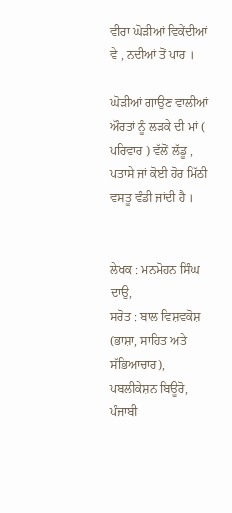ਵੀਰਾ ਘੋੜੀਆਂ ਵਿਕੇਂਦੀਆਂ ਵੇ , ਨਦੀਆਂ ਤੋਂ ਪਾਰ ।

ਘੋੜੀਆਂ ਗਾਉਣ ਵਾਲੀਆਂ ਔਰਤਾਂ ਨੂੰ ਲੜਕੇ ਦੀ ਮਾਂ ( ਪਰਿਵਾਰ ) ਵੱਲੋਂ ਲੱਡੂ , ਪਤਾਸੇ ਜਾਂ ਕੋਈ ਹੋਰ ਮਿੱਠੀ ਵਸਤੂ ਵੰਡੀ ਜਾਂਦੀ ਹੈ ।


ਲੇਖਕ : ਮਨਮੋਹਨ ਸਿੰਘ ਦਾਉ,
ਸਰੋਤ : ਬਾਲ ਵਿਸ਼ਵਕੋਸ਼ (ਭਾਸ਼ਾ, ਸਾਹਿਤ ਅਤੇ ਸੱਭਿਆਚਾਰ), ਪਬਲੀਕੇਸ਼ਨ ਬਿਊਰੋ, ਪੰਜਾਬੀ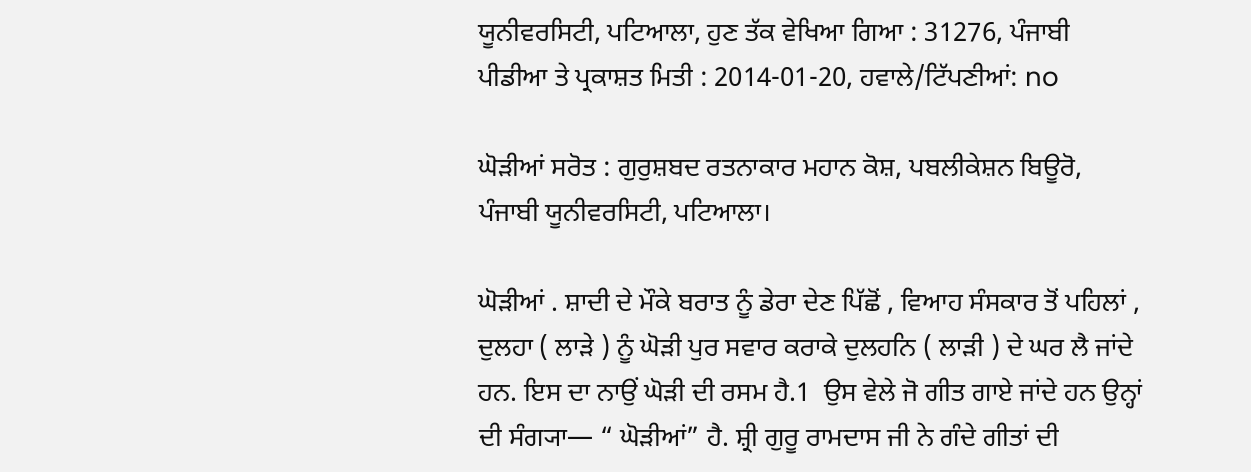ਯੂਨੀਵਰਸਿਟੀ, ਪਟਿਆਲਾ, ਹੁਣ ਤੱਕ ਵੇਖਿਆ ਗਿਆ : 31276, ਪੰਜਾਬੀ ਪੀਡੀਆ ਤੇ ਪ੍ਰਕਾਸ਼ਤ ਮਿਤੀ : 2014-01-20, ਹਵਾਲੇ/ਟਿੱਪਣੀਆਂ: no

ਘੋੜੀਆਂ ਸਰੋਤ : ਗੁਰੁਸ਼ਬਦ ਰਤਨਾਕਾਰ ਮਹਾਨ ਕੋਸ਼, ਪਬਲੀਕੇਸ਼ਨ ਬਿਊਰੋ, ਪੰਜਾਬੀ ਯੂਨੀਵਰਸਿਟੀ, ਪਟਿਆਲਾ।

ਘੋੜੀਆਂ . ਸ਼ਾਦੀ ਦੇ ਮੌਕੇ ਬਰਾਤ ਨੂੰ ਡੇਰਾ ਦੇਣ ਪਿੱਛੋਂ , ਵਿਆਹ ਸੰਸਕਾਰ ਤੋਂ ਪਹਿਲਾਂ , ਦੁਲਹਾ ( ਲਾੜੇ ) ਨੂੰ ਘੋੜੀ ਪੁਰ ਸਵਾਰ ਕਰਾਕੇ ਦੁਲਹਨਿ ( ਲਾੜੀ ) ਦੇ ਘਰ ਲੈ ਜਾਂਦੇ ਹਨ. ਇਸ ਦਾ ਨਾਉਂ ਘੋੜੀ ਦੀ ਰਸਮ ਹੈ.1  ਉਸ ਵੇਲੇ ਜੋ ਗੀਤ ਗਾਏ ਜਾਂਦੇ ਹਨ ਉਨ੍ਹਾਂ ਦੀ ਸੰਗ੍ਯਾ— “ ਘੋੜੀਆਂ” ਹੈ. ਸ਼੍ਰੀ ਗੁਰੂ ਰਾਮਦਾਸ ਜੀ ਨੇ ਗੰਦੇ ਗੀਤਾਂ ਦੀ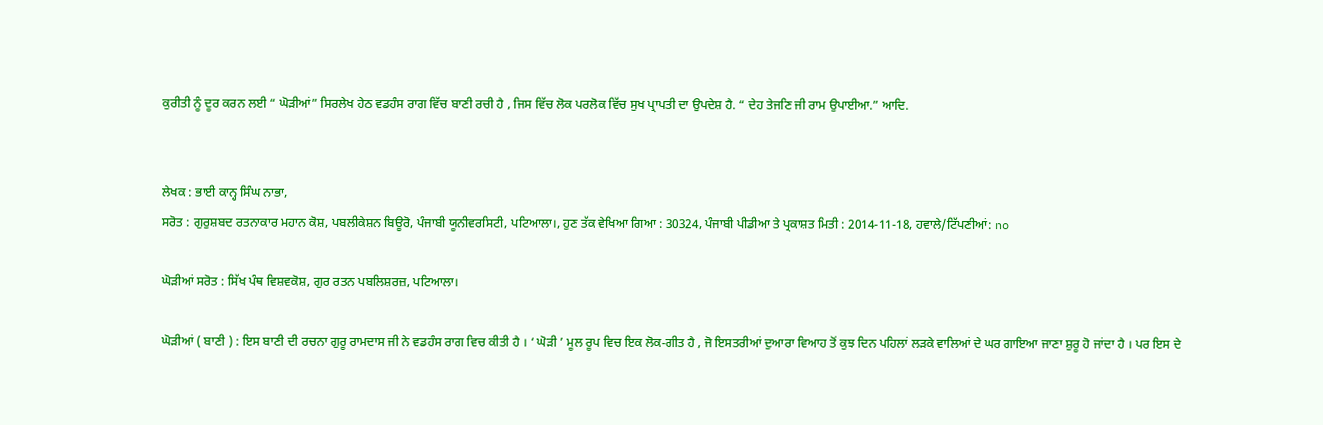ਕੁਰੀਤੀ ਨੂੰ ਦੂਰ ਕਰਨ ਲਈ “ ਘੋੜੀਆਂ” ਸਿਰਲੇਖ ਹੇਠ ਵਡਹੰਸ ਰਾਗ ਵਿੱਚ ਬਾਣੀ ਰਚੀ ਹੈ , ਜਿਸ ਵਿੱਚ ਲੋਕ ਪਰਲੋਕ ਵਿੱਚ ਸੁਖ ਪ੍ਰਾਪਤੀ ਦਾ ਉਪਦੇਸ਼ ਹੈ. “ ਦੇਹ ਤੇਜਣਿ ਜੀ ਰਾਮ ਉਪਾਈਆ.” ਆਦਿ.


ਲੇਖਕ : ਭਾਈ ਕਾਨ੍ਹ ਸਿੰਘ ਨਾਭਾ,
ਸਰੋਤ : ਗੁਰੁਸ਼ਬਦ ਰਤਨਾਕਾਰ ਮਹਾਨ ਕੋਸ਼, ਪਬਲੀਕੇਸ਼ਨ ਬਿਊਰੋ, ਪੰਜਾਬੀ ਯੂਨੀਵਰਸਿਟੀ, ਪਟਿਆਲਾ।, ਹੁਣ ਤੱਕ ਵੇਖਿਆ ਗਿਆ : 30324, ਪੰਜਾਬੀ ਪੀਡੀਆ ਤੇ ਪ੍ਰਕਾਸ਼ਤ ਮਿਤੀ : 2014-11-18, ਹਵਾਲੇ/ਟਿੱਪਣੀਆਂ: no

ਘੋੜੀਆਂ ਸਰੋਤ : ਸਿੱਖ ਪੰਥ ਵਿਸ਼ਵਕੋਸ਼, ਗੁਰ ਰਤਨ ਪਬਲਿਸ਼ਰਜ਼, ਪਟਿਆਲਾ।

ਘੋੜੀਆਂ ( ਬਾਣੀ ) : ਇਸ ਬਾਣੀ ਦੀ ਰਚਨਾ ਗੁਰੂ ਰਾਮਦਾਸ ਜੀ ਨੇ ਵਡਹੰਸ ਰਾਗ ਵਿਚ ਕੀਤੀ ਹੈ । ‘ ਘੋੜੀ ’ ਮੂਲ ਰੂਪ ਵਿਚ ਇਕ ਲੋਕ-ਗੀਤ ਹੈ , ਜੋ ਇਸਤਰੀਆਂ ਦੁਆਰਾ ਵਿਆਹ ਤੋਂ ਕੁਝ ਦਿਨ ਪਹਿਲਾਂ ਲੜਕੇ ਵਾਲਿਆਂ ਦੇ ਘਰ ਗਾਇਆ ਜਾਣਾ ਸ਼ੁਰੂ ਹੋ ਜਾਂਦਾ ਹੈ । ਪਰ ਇਸ ਦੇ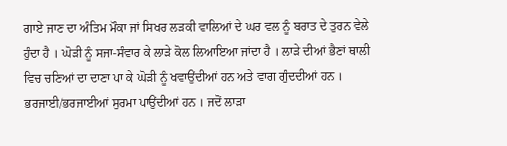ਗਾਏ ਜਾਣ ਦਾ ਅੰਤਿਮ ਮੌਕਾ ਜਾਂ ਸਿਖਰ ਲੜਕੀ ਵਾਲਿਆਂ ਦੇ ਘਰ ਵਲ ਨੂੰ ਬਰਾਤ ਦੇ ਤੁਰਨ ਵੇਲੇ ਹੁੰਦਾ ਹੈ । ਘੋੜੀ ਨੂੰ ਸਜਾ-ਸੰਵਾਰ ਕੇ ਲਾੜੇ ਕੋਲ ਲਿਆਇਆ ਜਾਂਦਾ ਹੈ । ਲਾੜੇ ਦੀਆਂ ਭੈਣਾਂ ਥਾਲੀ ਵਿਚ ਚਣਿਆਂ ਦਾ ਦਾਣਾ ਪਾ ਕੇ ਘੋੜੀ ਨੂੰ ਖਵਾਉਂਦੀਆਂ ਹਨ ਅਤੇ ਵਾਗ ਗੁੰਦਦੀਆਂ ਹਨ । ਭਰਜਾਈ/ਭਰਜਾਈਆਂ ਸੁਰਮਾ ਪਾਉਂਦੀਆਂ ਹਨ । ਜਦੋਂ ਲਾੜਾ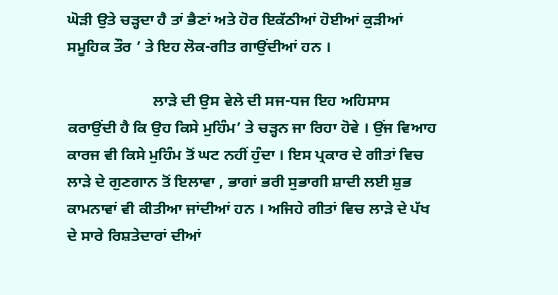ਘੋੜੀ ਉਤੇ ਚੜ੍ਹਦਾ ਹੈ ਤਾਂ ਭੈਣਾਂ ਅਤੇ ਹੋਰ ਇਕੱਠੀਆਂ ਹੋਈਆਂ ਕੁੜੀਆਂ ਸਮੂਹਿਕ ਤੌਰ ’ ਤੇ ਇਹ ਲੋਕ-ਗੀਤ ਗਾਉਂਦੀਆਂ ਹਨ ।

                      ਲਾੜੇ ਦੀ ਉਸ ਵੇਲੇ ਦੀ ਸਜ-ਧਜ ਇਹ ਅਹਿਸਾਸ ਕਰਾਉਂਦੀ ਹੈ ਕਿ ਉਹ ਕਿਸੇ ਮੁਹਿੰਮ’ ਤੇ ਚੜ੍ਹਨ ਜਾ ਰਿਹਾ ਹੋਵੇ । ਉਂਜ ਵਿਆਹ ਕਾਰਜ ਵੀ ਕਿਸੇ ਮੁਹਿੰਮ ਤੋਂ ਘਟ ਨਹੀਂ ਹੁੰਦਾ । ਇਸ ਪ੍ਰਕਾਰ ਦੇ ਗੀਤਾਂ ਵਿਚ ਲਾੜੇ ਦੇ ਗੁਣਗਾਨ ਤੋਂ ਇਲਾਵਾ , ਭਾਗਾਂ ਭਰੀ ਸੁਭਾਗੀ ਸ਼ਾਦੀ ਲਈ ਸ਼ੁਭ ਕਾਮਨਾਵਾਂ ਵੀ ਕੀਤੀਆ ਜਾਂਦੀਆਂ ਹਨ । ਅਜਿਹੇ ਗੀਤਾਂ ਵਿਚ ਲਾੜੇ ਦੇ ਪੱਖ ਦੇ ਸਾਰੇ ਰਿਸ਼ਤੇਦਾਰਾਂ ਦੀਆਂ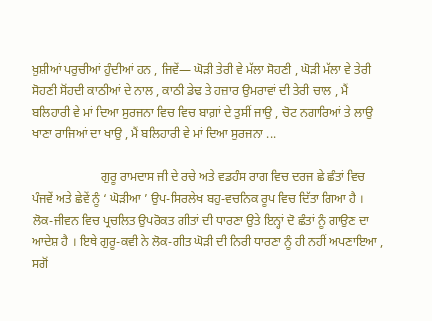ਖ਼ੁਸ਼ੀਆਂ ਪਰੁਚੀਆਂ ਹੁੰਦੀਆਂ ਹਨ , ਜਿਵੇਂ— ਘੋੜੀ ਤੇਰੀ ਵੇ ਮੱਲਾ ਸੋਹਣੀ , ਘੋੜੀ ਮੱਲਾ ਵੇ ਤੇਰੀ ਸੋਹਣੀ ਸੋਂਹਦੀ ਕਾਠੀਆਂ ਦੇ ਨਾਲ , ਕਾਠੀ ਡੇਢ ਤੇ ਹਜ਼ਾਰ ਉਮਰਾਵਾਂ ਦੀ ਤੇਰੀ ਚਾਲ , ਮੈਂ ਬਲਿਹਾਰੀ ਵੇ ਮਾਂ ਦਿਆ ਸੁਰਜਨਾ ਵਿਚ ਵਿਚ ਬਾਗ਼ਾਂ ਦੇ ਤੁਸੀਂ ਜਾਉ , ਚੋਟ ਨਗਾਰਿਆਂ ਤੇ ਲਾਉ ਖਾਣਾ ਰਾਜਿਆਂ ਦਾ ਖਾਉ , ਮੈਂ ਬਲਿਹਾਰੀ ਵੇ ਮਾਂ ਦਿਆ ਸੁਰਜਨਾ ...

                      ਗੁਰੂ ਰਾਮਦਾਸ ਜੀ ਦੇ ਰਚੇ ਅਤੇ ਵਡਹੰਸ ਰਾਗ ਵਿਚ ਦਰਜ ਛੇ ਛੰਤਾਂ ਵਿਚ ਪੰਜਵੇਂ ਅਤੇ ਛੇਵੇਂ ਨੂੰ ‘ ਘੋੜੀਆ ’ ਉਪ-ਸਿਰਲੇਖ ਬਹੁ-ਵਚਨਿਕ ਰੂਪ ਵਿਚ ਦਿੱਤਾ ਗਿਆ ਹੈ । ਲੋਕ-ਜੀਵਨ ਵਿਚ ਪ੍ਰਚਲਿਤ ਉਪਰੋਕਤ ਗੀਤਾਂ ਦੀ ਧਾਰਣਾ ਉਤੇ ਇਨ੍ਹਾਂ ਦੋ ਛੰਤਾਂ ਨੂੰ ਗਾਉਣ ਦਾ ਆਦੇਸ਼ ਹੈ । ਇਥੇ ਗੁਰੂ-ਕਵੀ ਨੇ ਲੋਕ-ਗੀਤ ਘੋੜੀ ਦੀ ਨਿਰੀ ਧਾਰਣਾ ਨੂੰ ਹੀ ਨਹੀਂ ਅਪਣਾਇਆ , ਸਗੋਂ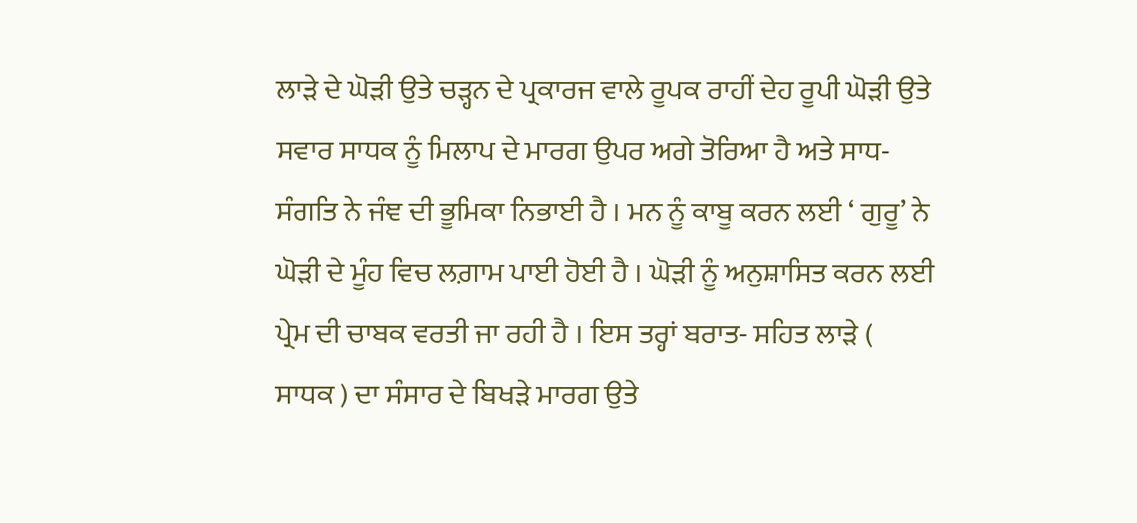ਲਾੜੇ ਦੇ ਘੋੜੀ ਉਤੇ ਚੜ੍ਹਨ ਦੇ ਪ੍ਰਕਾਰਜ ਵਾਲੇ ਰੂਪਕ ਰਾਹੀਂ ਦੇਹ ਰੂਪੀ ਘੋੜੀ ਉਤੇ ਸਵਾਰ ਸਾਧਕ ਨੂੰ ਮਿਲਾਪ ਦੇ ਮਾਰਗ ਉਪਰ ਅਗੇ ਤੋਰਿਆ ਹੈ ਅਤੇ ਸਾਧ-ਸੰਗਤਿ ਨੇ ਜੰਞ ਦੀ ਭੂਮਿਕਾ ਨਿਭਾਈ ਹੈ । ਮਨ ਨੂੰ ਕਾਬੂ ਕਰਨ ਲਈ ‘ ਗੁਰੂ’ ਨੇ ਘੋੜੀ ਦੇ ਮੂੰਹ ਵਿਚ ਲਗ਼ਾਮ ਪਾਈ ਹੋਈ ਹੈ । ਘੋੜੀ ਨੂੰ ਅਨੁਸ਼ਾਸਿਤ ਕਰਨ ਲਈ ਪ੍ਰੇਮ ਦੀ ਚਾਬਕ ਵਰਤੀ ਜਾ ਰਹੀ ਹੈ । ਇਸ ਤਰ੍ਹਾਂ ਬਰਾਤ- ਸਹਿਤ ਲਾੜੇ ( ਸਾਧਕ ) ਦਾ ਸੰਸਾਰ ਦੇ ਬਿਖੜੇ ਮਾਰਗ ਉਤੇ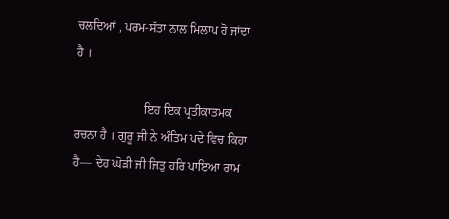ਚਲਦਿਆਂ , ਪਰਮ-ਸੱਤਾ ਨਾਲ ਮਿਲਾਪ ਹੋ ਜਾਂਦਾ ਹੈ ।

                      ਇਹ ਇਕ ਪ੍ਰਤੀਕਾਤਮਕ ਰਚਨਾ ਹੈ । ਗੁਰੂ ਜੀ ਨੇ ਅੰਤਿਮ ਪਦੇ ਵਿਚ ਕਿਹਾ ਹੈ— ਦੇਹ ਘੋੜੀ ਜੀ ਜਿਤੁ ਹਰਿ ਪਾਇਆ ਰਾਮ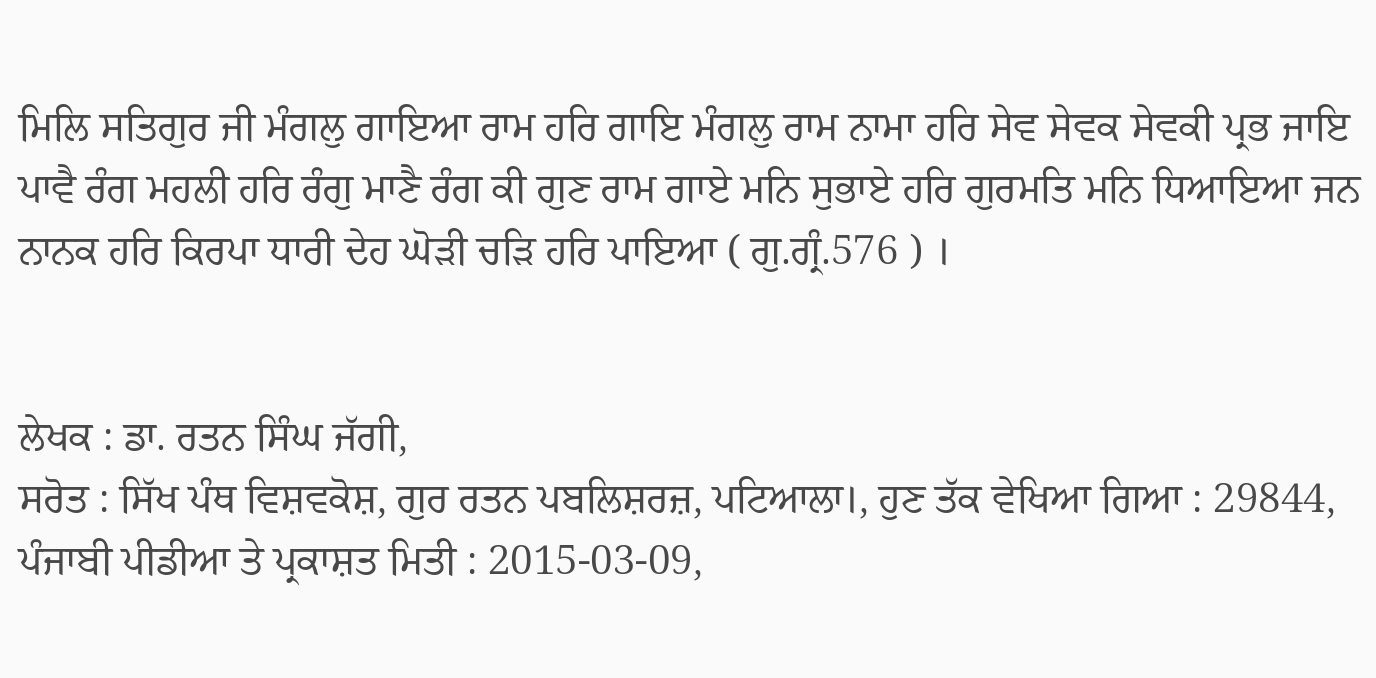ਮਿਲਿ ਸਤਿਗੁਰ ਜੀ ਮੰਗਲੁ ਗਾਇਆ ਰਾਮ ਹਰਿ ਗਾਇ ਮੰਗਲੁ ਰਾਮ ਨਾਮਾ ਹਰਿ ਸੇਵ ਸੇਵਕ ਸੇਵਕੀ ਪ੍ਰਭ ਜਾਇ ਪਾਵੈ ਰੰਗ ਮਹਲੀ ਹਰਿ ਰੰਗੁ ਮਾਣੈ ਰੰਗ ਕੀ ਗੁਣ ਰਾਮ ਗਾਏ ਮਨਿ ਸੁਭਾਏ ਹਰਿ ਗੁਰਮਤਿ ਮਨਿ ਧਿਆਇਆ ਜਨ ਨਾਨਕ ਹਰਿ ਕਿਰਪਾ ਧਾਰੀ ਦੇਹ ਘੋੜੀ ਚੜਿ ਹਰਿ ਪਾਇਆ ( ਗੁ.ਗ੍ਰੰ.576 ) ।


ਲੇਖਕ : ਡਾ. ਰਤਨ ਸਿੰਘ ਜੱਗੀ,
ਸਰੋਤ : ਸਿੱਖ ਪੰਥ ਵਿਸ਼ਵਕੋਸ਼, ਗੁਰ ਰਤਨ ਪਬਲਿਸ਼ਰਜ਼, ਪਟਿਆਲਾ।, ਹੁਣ ਤੱਕ ਵੇਖਿਆ ਗਿਆ : 29844, ਪੰਜਾਬੀ ਪੀਡੀਆ ਤੇ ਪ੍ਰਕਾਸ਼ਤ ਮਿਤੀ : 2015-03-09,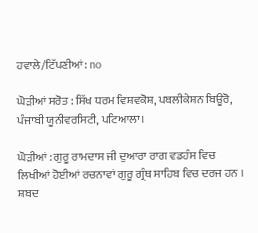ਹਵਾਲੇ/ਟਿੱਪਣੀਆਂ: no

ਘੋੜੀਆਂ ਸਰੋਤ : ਸਿੱਖ ਧਰਮ ਵਿਸ਼ਵਕੋਸ਼, ਪਬਲੀਕੇਸ਼ਨ ਬਿਊਰੋ, ਪੰਜਾਬੀ ਯੂਨੀਵਰਸਿਟੀ, ਪਟਿਆਲਾ।

ਘੋੜੀਆਂ : ਗੁਰੂ ਰਾਮਦਾਸ ਜੀ ਦੁਆਰਾ ਰਾਗ ਵਡਹੰਸ ਵਿਚ ਲਿਖੀਆਂ ਹੋਈਆਂ ਰਚਨਾਵਾਂ ਗੁਰੂ ਗ੍ਰੰਥ ਸਾਹਿਬ ਵਿਚ ਦਰਜ ਹਨ । ਸ਼ਬਦ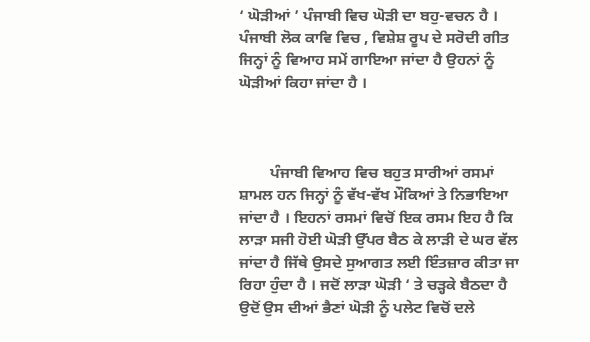‘ ਘੋੜੀਆਂ ’ ਪੰਜਾਬੀ ਵਿਚ ਘੋੜੀ ਦਾ ਬਹੁ-ਵਚਨ ਹੈ । ਪੰਜਾਬੀ ਲੋਕ ਕਾਵਿ ਵਿਚ , ਵਿਸ਼ੇਸ਼ ਰੂਪ ਦੇ ਸਰੋਦੀ ਗੀਤ ਜਿਨ੍ਹਾਂ ਨੂੰ ਵਿਆਹ ਸਮੇਂ ਗਾਇਆ ਜਾਂਦਾ ਹੈ ਉਹਨਾਂ ਨੂੰ ਘੋੜੀਆਂ ਕਿਹਾ ਜਾਂਦਾ ਹੈ ।



        ਪੰਜਾਬੀ ਵਿਆਹ ਵਿਚ ਬਹੁਤ ਸਾਰੀਆਂ ਰਸਮਾਂ ਸ਼ਾਮਲ ਹਨ ਜਿਨ੍ਹਾਂ ਨੂੰ ਵੱਖ-ਵੱਖ ਮੌਕਿਆਂ ਤੇ ਨਿਭਾਇਆ ਜਾਂਦਾ ਹੈ । ਇਹਨਾਂ ਰਸਮਾਂ ਵਿਚੋਂ ਇਕ ਰਸਮ ਇਹ ਹੈ ਕਿ ਲਾੜਾ ਸਜੀ ਹੋਈ ਘੋੜੀ ਉੱਪਰ ਬੈਠ ਕੇ ਲਾੜੀ ਦੇ ਘਰ ਵੱਲ ਜਾਂਦਾ ਹੈ ਜਿੱਥੇ ਉਸਦੇ ਸੁਆਗਤ ਲਈ ਇੰਤਜ਼ਾਰ ਕੀਤਾ ਜਾ ਰਿਹਾ ਹੁੰਦਾ ਹੈ । ਜਦੋਂ ਲਾੜਾ ਘੋੜੀ ‘ ਤੇ ਚੜ੍ਹਕੇ ਬੈਠਦਾ ਹੈ ਉਦੋਂ ਉਸ ਦੀਆਂ ਭੈਣਾਂ ਘੋੜੀ ਨੂੰ ਪਲੇਟ ਵਿਚੋਂ ਦਲੇ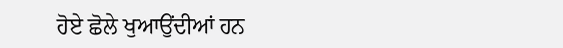ਹੋਏ ਛੋਲੇ ਖੁਆਉਂਦੀਆਂ ਹਨ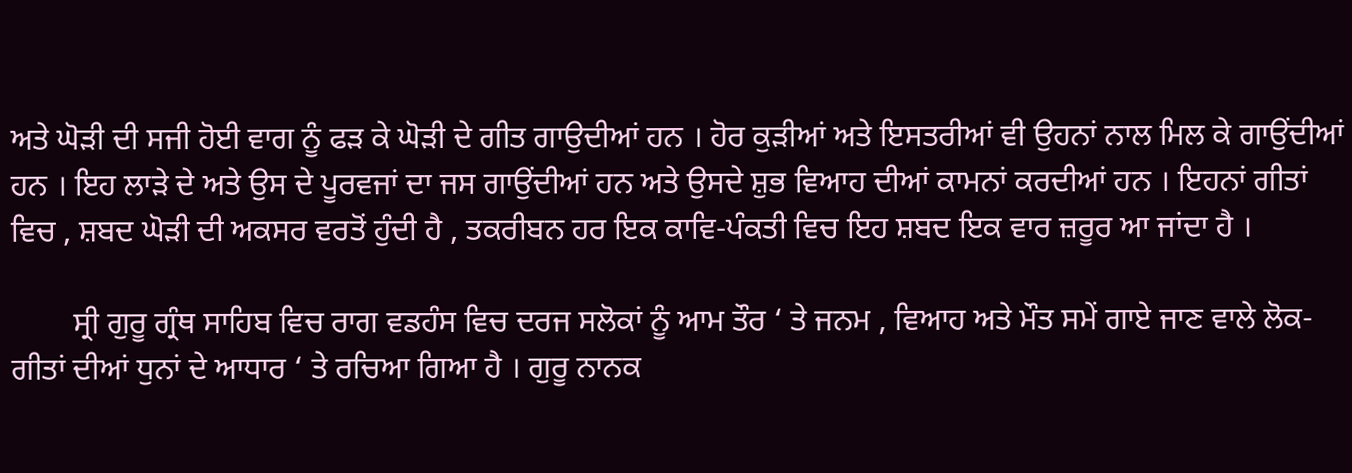ਅਤੇ ਘੋੜੀ ਦੀ ਸਜੀ ਹੋਈ ਵਾਗ ਨੂੰ ਫੜ ਕੇ ਘੋੜੀ ਦੇ ਗੀਤ ਗਾਉਦੀਆਂ ਹਨ । ਹੋਰ ਕੁੜੀਆਂ ਅਤੇ ਇਸਤਰੀਆਂ ਵੀ ਉਹਨਾਂ ਨਾਲ ਮਿਲ ਕੇ ਗਾਉਂਦੀਆਂ ਹਨ । ਇਹ ਲਾੜੇ ਦੇ ਅਤੇ ਉਸ ਦੇ ਪੂਰਵਜਾਂ ਦਾ ਜਸ ਗਾਉਂਦੀਆਂ ਹਨ ਅਤੇ ਉਸਦੇ ਸ਼ੁਭ ਵਿਆਹ ਦੀਆਂ ਕਾਮਨਾਂ ਕਰਦੀਆਂ ਹਨ । ਇਹਨਾਂ ਗੀਤਾਂ ਵਿਚ , ਸ਼ਬਦ ਘੋੜੀ ਦੀ ਅਕਸਰ ਵਰਤੋਂ ਹੁੰਦੀ ਹੈ , ਤਕਰੀਬਨ ਹਰ ਇਕ ਕਾਵਿ-ਪੰਕਤੀ ਵਿਚ ਇਹ ਸ਼ਬਦ ਇਕ ਵਾਰ ਜ਼ਰੂਰ ਆ ਜਾਂਦਾ ਹੈ ।

        ਸ੍ਰੀ ਗੁਰੂ ਗ੍ਰੰਥ ਸਾਹਿਬ ਵਿਚ ਰਾਗ ਵਡਹੰਸ ਵਿਚ ਦਰਜ ਸਲੋਕਾਂ ਨੂੰ ਆਮ ਤੌਰ ‘ ਤੇ ਜਨਮ , ਵਿਆਹ ਅਤੇ ਮੌਤ ਸਮੇਂ ਗਾਏ ਜਾਣ ਵਾਲੇ ਲੋਕ- ਗੀਤਾਂ ਦੀਆਂ ਧੁਨਾਂ ਦੇ ਆਧਾਰ ‘ ਤੇ ਰਚਿਆ ਗਿਆ ਹੈ । ਗੁਰੂ ਨਾਨਕ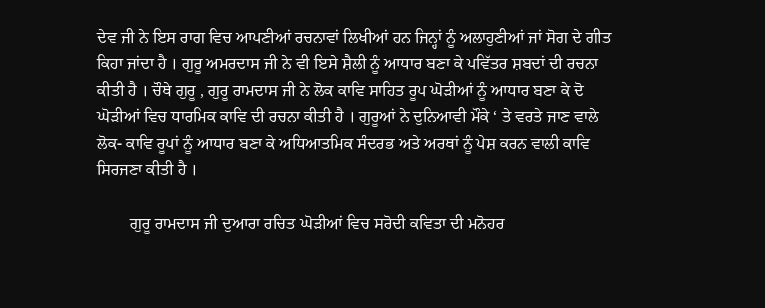ਦੇਵ ਜੀ ਨੇ ਇਸ ਰਾਗ ਵਿਚ ਆਪਣੀਆਂ ਰਚਨਾਵਾਂ ਲਿਖੀਆਂ ਹਨ ਜਿਨ੍ਹਾਂ ਨੂੰ ਅਲਾਹੁਣੀਆਂ ਜਾਂ ਸੋਗ ਦੇ ਗੀਤ ਕਿਹਾ ਜਾਂਦਾ ਹੈ । ਗੁਰੂ ਅਮਰਦਾਸ ਜੀ ਨੇ ਵੀ ਇਸੇ ਸ਼ੈਲੀ ਨੂੰ ਆਧਾਰ ਬਣਾ ਕੇ ਪਵਿੱਤਰ ਸ਼ਬਦਾਂ ਦੀ ਰਚਨਾ ਕੀਤੀ ਹੈ । ਚੌਥੇ ਗੁਰੂ , ਗੁਰੂ ਰਾਮਦਾਸ ਜੀ ਨੇ ਲੋਕ ਕਾਵਿ ਸਾਹਿਤ ਰੂਪ ਘੋੜੀਆਂ ਨੂੰ ਆਧਾਰ ਬਣਾ ਕੇ ਦੋ ਘੋੜੀਆਂ ਵਿਚ ਧਾਰਮਿਕ ਕਾਵਿ ਦੀ ਰਚਨਾ ਕੀਤੀ ਹੈ । ਗੁਰੂਆਂ ਨੇ ਦੁਨਿਆਵੀ ਮੌਕੇ ‘ ਤੇ ਵਰਤੇ ਜਾਣ ਵਾਲੇ ਲੋਕ- ਕਾਵਿ ਰੂਪਾਂ ਨੂੰ ਆਧਾਰ ਬਣਾ ਕੇ ਅਧਿਆਤਮਿਕ ਸੰਦਰਭ ਅਤੇ ਅਰਥਾਂ ਨੂੰ ਪੇਸ਼ ਕਰਨ ਵਾਲੀ ਕਾਵਿ ਸਿਰਜਣਾ ਕੀਤੀ ਹੈ ।

        ਗੁਰੂ ਰਾਮਦਾਸ ਜੀ ਦੁਆਰਾ ਰਚਿਤ ਘੋੜੀਆਂ ਵਿਚ ਸਰੋਦੀ ਕਵਿਤਾ ਦੀ ਮਨੋਹਰ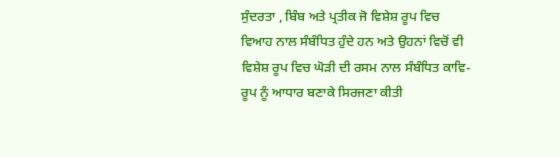ਸੁੰਦਰਤਾ , ਬਿੰਬ ਅਤੇ ਪ੍ਰਤੀਕ ਜੋ ਵਿਸ਼ੇਸ਼ ਰੂਪ ਵਿਚ ਵਿਆਹ ਨਾਲ ਸੰਬੰਧਿਤ ਹੁੰਦੇ ਹਨ ਅਤੇ ਉਹਨਾਂ ਵਿਚੋਂ ਵੀ ਵਿਸ਼ੇਸ਼ ਰੂਪ ਵਿਚ ਘੋੜੀ ਦੀ ਰਸਮ ਨਾਲ ਸੰਬੰਧਿਤ ਕਾਵਿ-ਰੂਪ ਨੂੰ ਆਧਾਰ ਬਣਾਕੇ ਸਿਰਜਣਾ ਕੀਤੀ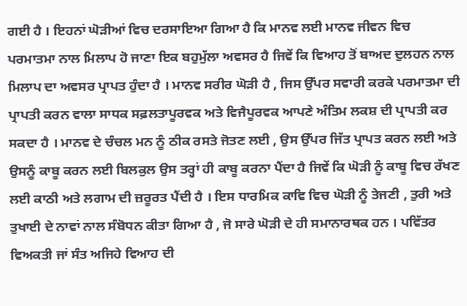ਗਈ ਹੈ । ਇਹਨਾਂ ਘੋੜੀਆਂ ਵਿਚ ਦਰਸਾਇਆ ਗਿਆ ਹੈ ਕਿ ਮਾਨਵ ਲਈ ਮਾਨਵ ਜੀਵਨ ਵਿਚ ਪਰਮਾਤਮਾ ਨਾਲ ਮਿਲਾਪ ਹੋ ਜਾਣਾ ਇਕ ਬਹੁਮੁੱਲਾ ਅਵਸਰ ਹੈ ਜਿਵੇਂ ਕਿ ਵਿਆਹ ਤੋਂ ਬਾਅਦ ਦੁਲਹਨ ਨਾਲ ਮਿਲਾਪ ਦਾ ਅਵਸਰ ਪ੍ਰਾਪਤ ਹੁੰਦਾ ਹੈ । ਮਾਨਵ ਸਰੀਰ ਘੋੜੀ ਹੈ , ਜਿਸ ਉੱਪਰ ਸਵਾਰੀ ਕਰਕੇ ਪਰਮਾਤਮਾ ਦੀ ਪ੍ਰਾਪਤੀ ਕਰਨ ਵਾਲਾ ਸਾਧਕ ਸਫ਼ਲਤਾਪੂਰਵਕ ਅਤੇ ਵਿਜੈਪੂਰਵਕ ਆਪਣੇ ਅੰਤਿਮ ਲਕਸ਼ ਦੀ ਪ੍ਰਾਪਤੀ ਕਰ ਸਕਦਾ ਹੈ । ਮਾਨਵ ਦੇ ਚੰਚਲ ਮਨ ਨੂੰ ਠੀਕ ਰਸਤੇ ਜੋਤਣ ਲਈ , ਉਸ ਉੱਪਰ ਜਿੱਤ ਪ੍ਰਾਪਤ ਕਰਨ ਲਈ ਅਤੇ ਉਸਨੂੰ ਕਾਬੂ ਕਰਨ ਲਈ ਬਿਲਕੁਲ ਉਸ ਤਰ੍ਹਾਂ ਹੀ ਕਾਬੂ ਕਰਨਾ ਪੈਂਦਾ ਹੈ ਜਿਵੇਂ ਕਿ ਘੋੜੀ ਨੂੰ ਕਾਬੂ ਵਿਚ ਰੱਖਣ ਲਈ ਕਾਠੀ ਅਤੇ ਲਗਾਮ ਦੀ ਜ਼ਰੂਰਤ ਪੈਂਦੀ ਹੈ । ਇਸ ਧਾਰਮਿਕ ਕਾਵਿ ਵਿਚ ਘੋੜੀ ਨੂੰ ਤੇਜਣੀ , ਤੁਰੀ ਅਤੇ ਤੁਖਾਈ ਦੇ ਨਾਵਾਂ ਨਾਲ ਸੰਬੋਧਨ ਕੀਤਾ ਗਿਆ ਹੈ , ਜੋ ਸਾਰੇ ਘੋੜੀ ਦੇ ਹੀ ਸਮਾਨਾਰਥਕ ਹਨ । ਪਵਿੱਤਰ ਵਿਅਕਤੀ ਜਾਂ ਸੰਤ ਅਜਿਹੇ ਵਿਆਹ ਦੀ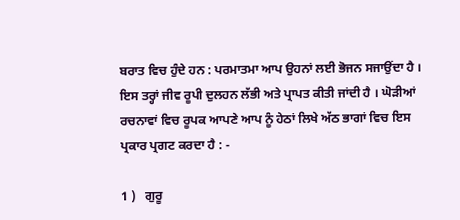ਬਰਾਤ ਵਿਚ ਹੁੰਦੇ ਹਨ : ਪਰਮਾਤਮਾ ਆਪ ਉਹਨਾਂ ਲਈ ਭੋਜਨ ਸਜਾਉਂਦਾ ਹੈ । ਇਸ ਤਰ੍ਹਾਂ ਜੀਵ ਰੂਪੀ ਦੁਲਹਨ ਲੱਭੀ ਅਤੇ ਪ੍ਰਾਪਤ ਕੀਤੀ ਜਾਂਦੀ ਹੈ । ਘੋੜੀਆਂ ਰਚਨਾਵਾਂ ਵਿਚ ਰੂਪਕ ਆਪਣੇ ਆਪ ਨੂੰ ਹੇਠਾਂ ਲਿਖੇ ਅੱਠ ਭਾਗਾਂ ਵਿਚ ਇਸ ਪ੍ਰਕਾਰ ਪ੍ਰਗਟ ਕਰਦਾ ਹੈ : -

1 )   ਗੁਰੂ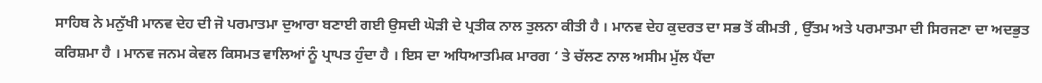ਸਾਹਿਬ ਨੇ ਮਨੁੱਖੀ ਮਾਨਵ ਦੇਹ ਦੀ ਜੋ ਪਰਮਾਤਮਾ ਦੁਆਰਾ ਬਣਾਈ ਗਈ ਉਸਦੀ ਘੋੜੀ ਦੇ ਪ੍ਰਤੀਕ ਨਾਲ ਤੁਲਨਾ ਕੀਤੀ ਹੈ । ਮਾਨਵ ਦੇਹ ਕੁਦਰਤ ਦਾ ਸਭ ਤੋਂ ਕੀਮਤੀ , ਉੱਤਮ ਅਤੇ ਪਰਮਾਤਮਾ ਦੀ ਸਿਰਜਣਾ ਦਾ ਅਦਭੁਤ ਕਰਿਸ਼ਮਾ ਹੈ । ਮਾਨਵ ਜਨਮ ਕੇਵਲ ਕਿਸਮਤ ਵਾਲਿਆਂ ਨੂੰ ਪ੍ਰਾਪਤ ਹੁੰਦਾ ਹੈ । ਇਸ ਦਾ ਅਧਿਆਤਮਿਕ ਮਾਰਗ ‘ ਤੇ ਚੱਲਣ ਨਾਲ ਅਸੀਮ ਮੁੱਲ ਪੈਂਦਾ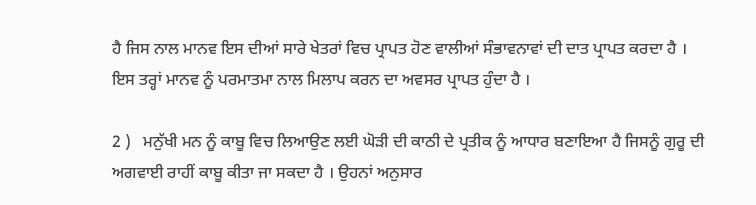ਹੈ ਜਿਸ ਨਾਲ ਮਾਨਵ ਇਸ ਦੀਆਂ ਸਾਰੇ ਖੇਤਰਾਂ ਵਿਚ ਪ੍ਰਾਪਤ ਹੋਣ ਵਾਲੀਆਂ ਸੰਭਾਵਨਾਵਾਂ ਦੀ ਦਾਤ ਪ੍ਰਾਪਤ ਕਰਦਾ ਹੈ । ਇਸ ਤਰ੍ਹਾਂ ਮਾਨਵ ਨੂੰ ਪਰਮਾਤਮਾ ਨਾਲ ਮਿਲਾਪ ਕਰਨ ਦਾ ਅਵਸਰ ਪ੍ਰਾਪਤ ਹੁੰਦਾ ਹੈ ।

2 )   ਮਨੁੱਖੀ ਮਨ ਨੂੰ ਕਾਬੂ ਵਿਚ ਲਿਆਉਣ ਲਈ ਘੋੜੀ ਦੀ ਕਾਠੀ ਦੇ ਪ੍ਰਤੀਕ ਨੂੰ ਆਧਾਰ ਬਣਾਇਆ ਹੈ ਜਿਸਨੂੰ ਗੁਰੂ ਦੀ ਅਗਵਾਈ ਰਾਹੀਂ ਕਾਬੂ ਕੀਤਾ ਜਾ ਸਕਦਾ ਹੈ । ਉਹਨਾਂ ਅਨੁਸਾਰ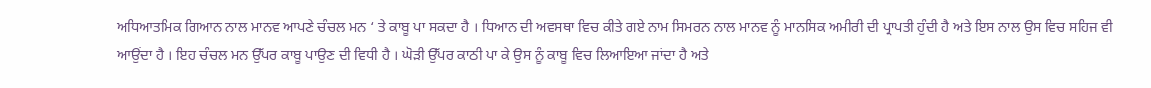ਅਧਿਆਤਮਿਕ ਗਿਆਨ ਨਾਲ ਮਾਨਵ ਆਪਣੇ ਚੰਚਲ ਮਨ ‘ ਤੇ ਕਾਬੂ ਪਾ ਸਕਦਾ ਹੈ । ਧਿਆਨ ਦੀ ਅਵਸਥਾ ਵਿਚ ਕੀਤੇ ਗਏ ਨਾਮ ਸਿਮਰਨ ਨਾਲ ਮਾਨਵ ਨੂੰ ਮਾਨਸਿਕ ਅਮੀਰੀ ਦੀ ਪ੍ਰਾਪਤੀ ਹੁੰਦੀ ਹੈ ਅਤੇ ਇਸ ਨਾਲ ਉਸ ਵਿਚ ਸਹਿਜ ਵੀ ਆਉਂਦਾ ਹੈ । ਇਹ ਚੰਚਲ ਮਨ ਉੱਪਰ ਕਾਬੂ ਪਾਉਣ ਦੀ ਵਿਧੀ ਹੈ । ਘੋੜੀ ਉੱਪਰ ਕਾਠੀ ਪਾ ਕੇ ਉਸ ਨੂੰ ਕਾਬੂ ਵਿਚ ਲਿਆਇਆ ਜਾਂਦਾ ਹੈ ਅਤੇ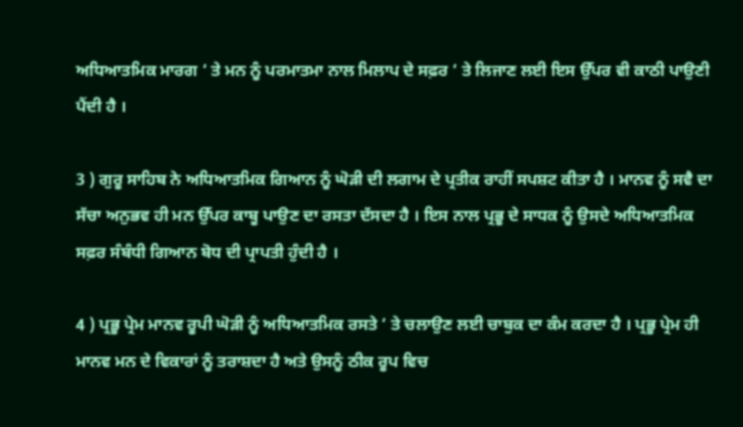ਅਧਿਆਤਮਿਕ ਮਾਰਗ ‘ ਤੇ ਮਨ ਨੂੰ ਪਰਮਾਤਮਾ ਨਾਲ ਮਿਲਾਪ ਦੇ ਸਫ਼ਰ ‘ ਤੇ ਲਿਜਾਣ ਲਈ ਇਸ ਉੱਪਰ ਵੀ ਕਾਠੀ ਪਾਉਣੀ ਪੈਂਦੀ ਹੈ ।

3 ) ਗੁਰੂ ਸਾਹਿਬ ਨੇ ਅਧਿਆਤਮਿਕ ਗਿਆਨ ਨੂੰ ਘੋੜੀ ਦੀ ਲਗਾਮ ਦੇ ਪ੍ਰਤੀਕ ਰਾਹੀਂ ਸਪਸ਼ਟ ਕੀਤਾ ਹੈ । ਮਾਨਵ ਨੂੰ ਸਵੈ ਦਾ ਸੱਚਾ ਅਨੁਭਵ ਹੀ ਮਨ ਉੱਪਰ ਕਾਬੂ ਪਾਉਣ ਦਾ ਰਸਤਾ ਦੱਸਦਾ ਹੈ । ਇਸ ਨਾਲ ਪ੍ਰਭੂ ਦੇ ਸਾਧਕ ਨੂੰ ਉਸਦੇ ਅਧਿਆਤਮਿਕ ਸਫ਼ਰ ਸੰਬੰਧੀ ਗਿਆਨ ਬੋਧ ਦੀ ਪ੍ਰਾਪਤੀ ਹੁੰਦੀ ਹੈ ।

4 ) ਪ੍ਰਭੂ ਪ੍ਰੇਮ ਮਾਨਵ ਰੂਪੀ ਘੋੜੀ ਨੂੰ ਅਧਿਆਤਮਿਕ ਰਸਤੇ ‘ ਤੇ ਚਲਾਉਣ ਲਈ ਚਾਬੁਕ ਦਾ ਕੰਮ ਕਰਦਾ ਹੈ । ਪ੍ਰਭੂ ਪ੍ਰੇਮ ਹੀ ਮਾਨਵ ਮਨ ਦੇ ਵਿਕਾਰਾਂ ਨੂੰ ਤਰਾਸ਼ਦਾ ਹੈ ਅਤੇ ਉਸਨੂੰ ਠੀਕ ਰੂਪ ਵਿਚ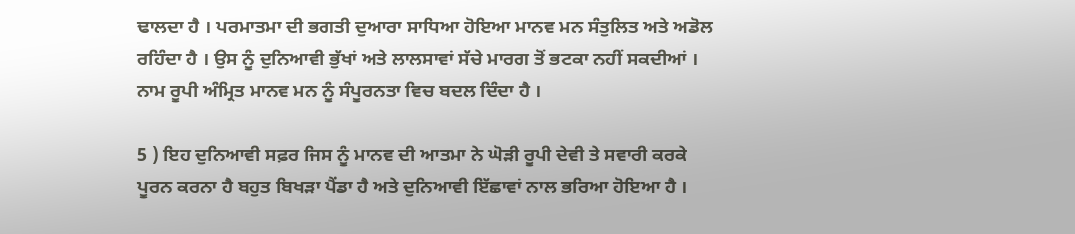ਢਾਲਦਾ ਹੈ । ਪਰਮਾਤਮਾ ਦੀ ਭਗਤੀ ਦੁਆਰਾ ਸਾਧਿਆ ਹੋਇਆ ਮਾਨਵ ਮਨ ਸੰਤੁਲਿਤ ਅਤੇ ਅਡੋਲ ਰਹਿੰਦਾ ਹੈ । ਉਸ ਨੂੰ ਦੁਨਿਆਵੀ ਭੁੱਖਾਂ ਅਤੇ ਲਾਲਸਾਵਾਂ ਸੱਚੇ ਮਾਰਗ ਤੋਂ ਭਟਕਾ ਨਹੀਂ ਸਕਦੀਆਂ । ਨਾਮ ਰੂਪੀ ਅੰਮ੍ਰਿਤ ਮਾਨਵ ਮਨ ਨੂੰ ਸੰਪੂਰਨਤਾ ਵਿਚ ਬਦਲ ਦਿੰਦਾ ਹੈ ।

5 ) ਇਹ ਦੁਨਿਆਵੀ ਸਫ਼ਰ ਜਿਸ ਨੂੰ ਮਾਨਵ ਦੀ ਆਤਮਾ ਨੇ ਘੋੜੀ ਰੂਪੀ ਦੇਵੀ ਤੇ ਸਵਾਰੀ ਕਰਕੇ ਪੂਰਨ ਕਰਨਾ ਹੈ ਬਹੁਤ ਬਿਖੜਾ ਪੈਂਡਾ ਹੈ ਅਤੇ ਦੁਨਿਆਵੀ ਇੱਛਾਵਾਂ ਨਾਲ ਭਰਿਆ ਹੋਇਆ ਹੈ ।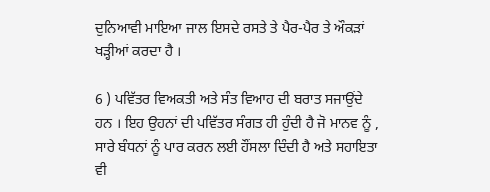ਦੁਨਿਆਵੀ ਮਾਇਆ ਜਾਲ ਇਸਦੇ ਰਸਤੇ ਤੇ ਪੈਰ-ਪੈਰ ਤੇ ਔਕੜਾਂ ਖੜ੍ਹੀਆਂ ਕਰਦਾ ਹੈ ।

6 ) ਪਵਿੱਤਰ ਵਿਅਕਤੀ ਅਤੇ ਸੰਤ ਵਿਆਹ ਦੀ ਬਰਾਤ ਸਜਾਉਂਦੇ ਹਨ । ਇਹ ਉਹਨਾਂ ਦੀ ਪਵਿੱਤਰ ਸੰਗਤ ਹੀ ਹੁੰਦੀ ਹੈ ਜੋ ਮਾਨਵ ਨੂੰ , ਸਾਰੇ ਬੰਧਨਾਂ ਨੂੰ ਪਾਰ ਕਰਨ ਲਈ ਹੌਂਸਲਾ ਦਿੰਦੀ ਹੈ ਅਤੇ ਸਹਾਇਤਾ ਵੀ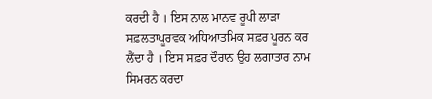ਕਰਦੀ ਹੈ । ਇਸ ਨਾਲ ਮਾਨਵ ਰੂਪੀ ਲਾੜਾ ਸਫ਼ਲਤਾਪੂਰਵਕ ਅਧਿਆਤਮਿਕ ਸਫ਼ਰ ਪੂਰਨ ਕਰ ਲੈਂਦਾ ਹੈ । ਇਸ ਸਫ਼ਰ ਦੌਰਾਨ ਉਹ ਲਗਾਤਾਰ ਨਾਮ ਸਿਮਰਨ ਕਰਦਾ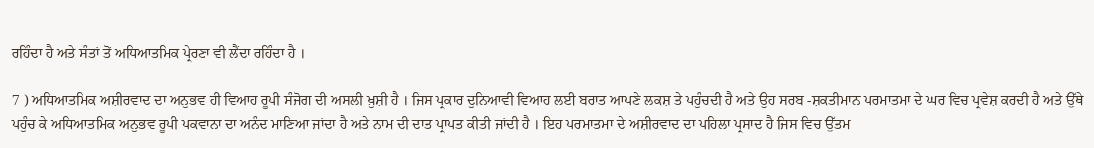ਰਹਿੰਦਾ ਹੈ ਅਤੇ ਸੰਤਾਂ ਤੋਂ ਅਧਿਆਤਮਿਕ ਪ੍ਰੇਰਣਾ ਵੀ ਲੈਂਦਾ ਰਹਿੰਦਾ ਹੈ ।

7 ) ਅਧਿਆਤਮਿਕ ਅਸ਼ੀਰਵਾਦ ਦਾ ਅਨੁਭਵ ਹੀ ਵਿਆਹ ਰੂਪੀ ਸੰਜੋਗ ਦੀ ਅਸਲੀ ਖ਼ੁਸ਼ੀ ਹੈ । ਜਿਸ ਪ੍ਰਕਾਰ ਦੁਨਿਆਵੀ ਵਿਆਹ ਲਈ ਬਰਾਤ ਆਪਣੇ ਲਕਸ਼ ਤੇ ਪਹੁੰਚਦੀ ਹੈ ਅਤੇ ਉਹ ਸਰਬ -ਸ਼ਕਤੀਮਾਨ ਪਰਮਾਤਮਾ ਦੇ ਘਰ ਵਿਚ ਪ੍ਰਵੇਸ਼ ਕਰਦੀ ਹੈ ਅਤੇ ਉੱਥੇ ਪਹੁੰਚ ਕੇ ਅਧਿਆਤਮਿਕ ਅਨੁਭਵ ਰੂਪੀ ਪਕਵਾਨਾ ਦਾ ਅਨੰਦ ਮਾਣਿਆ ਜਾਂਦਾ ਹੈ ਅਤੇ ਨਾਮ ਦੀ ਦਾਤ ਪ੍ਰਾਪਤ ਕੀਤੀ ਜਾਂਦੀ ਹੈ । ਇਹ ਪਰਮਾਤਮਾ ਦੇ ਅਸ਼ੀਰਵਾਦ ਦਾ ਪਹਿਲਾ ਪ੍ਰਸਾਦ ਹੈ ਜਿਸ ਵਿਚ ਉੱਤਮ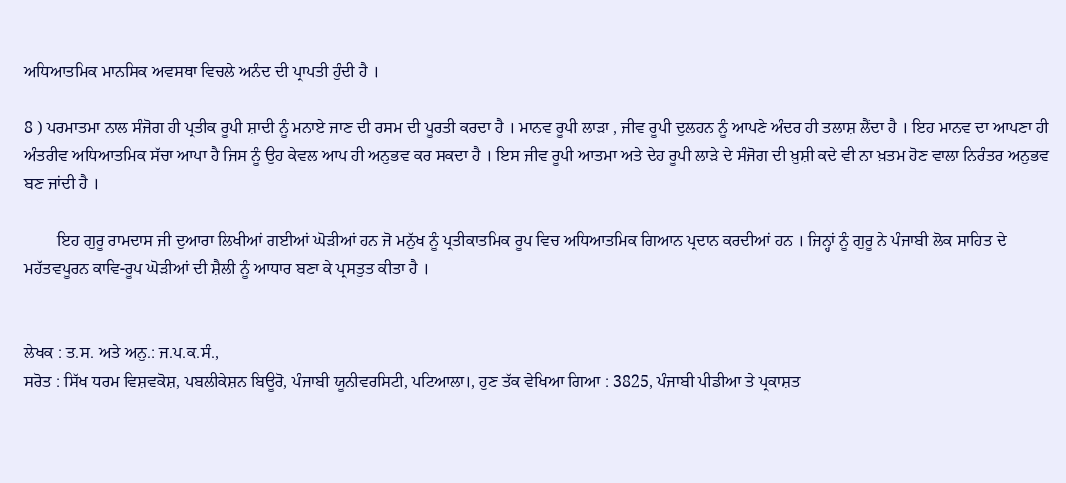ਅਧਿਆਤਮਿਕ ਮਾਨਸਿਕ ਅਵਸਥਾ ਵਿਚਲੇ ਅਨੰਦ ਦੀ ਪ੍ਰਾਪਤੀ ਹੁੰਦੀ ਹੈ ।

8 ) ਪਰਮਾਤਮਾ ਨਾਲ ਸੰਜੋਗ ਹੀ ਪ੍ਰਤੀਕ ਰੂਪੀ ਸ਼ਾਦੀ ਨੂੰ ਮਨਾਏ ਜਾਣ ਦੀ ਰਸਮ ਦੀ ਪੂਰਤੀ ਕਰਦਾ ਹੈ । ਮਾਨਵ ਰੂਪੀ ਲਾੜਾ , ਜੀਵ ਰੂਪੀ ਦੁਲਹਨ ਨੂੰ ਆਪਣੇ ਅੰਦਰ ਹੀ ਤਲਾਸ਼ ਲੈਂਦਾ ਹੈ । ਇਹ ਮਾਨਵ ਦਾ ਆਪਣਾ ਹੀ ਅੰਤਰੀਵ ਅਧਿਆਤਮਿਕ ਸੱਚਾ ਆਪਾ ਹੈ ਜਿਸ ਨੂੰ ਉਹ ਕੇਵਲ ਆਪ ਹੀ ਅਨੁਭਵ ਕਰ ਸਕਦਾ ਹੈ । ਇਸ ਜੀਵ ਰੂਪੀ ਆਤਮਾ ਅਤੇ ਦੇਹ ਰੂਪੀ ਲਾੜੇ ਦੇ ਸੰਜੋਗ ਦੀ ਖ਼ੁਸ਼ੀ ਕਦੇ ਵੀ ਨਾ ਖ਼ਤਮ ਹੋਣ ਵਾਲਾ ਨਿਰੰਤਰ ਅਨੁਭਵ ਬਣ ਜਾਂਦੀ ਹੈ ।

        ਇਹ ਗੁਰੂ ਰਾਮਦਾਸ ਜੀ ਦੁਆਰਾ ਲਿਖੀਆਂ ਗਈਆਂ ਘੋੜੀਆਂ ਹਨ ਜੋ ਮਨੁੱਖ ਨੂੰ ਪ੍ਰਤੀਕਾਤਮਿਕ ਰੂਪ ਵਿਚ ਅਧਿਆਤਮਿਕ ਗਿਆਨ ਪ੍ਰਦਾਨ ਕਰਦੀਆਂ ਹਨ । ਜਿਨ੍ਹਾਂ ਨੂੰ ਗੁਰੂ ਨੇ ਪੰਜਾਬੀ ਲੋਕ ਸਾਹਿਤ ਦੇ ਮਹੱਤਵਪੂਰਨ ਕਾਵਿ-ਰੂਪ ਘੋੜੀਆਂ ਦੀ ਸ਼ੈਲੀ ਨੂੰ ਆਧਾਰ ਬਣਾ ਕੇ ਪ੍ਰਸਤੁਤ ਕੀਤਾ ਹੈ ।


ਲੇਖਕ : ਤ.ਸ. ਅਤੇ ਅਨੁ.: ਜ.ਪ.ਕ.ਸੰ.,
ਸਰੋਤ : ਸਿੱਖ ਧਰਮ ਵਿਸ਼ਵਕੋਸ਼, ਪਬਲੀਕੇਸ਼ਨ ਬਿਊਰੋ, ਪੰਜਾਬੀ ਯੂਨੀਵਰਸਿਟੀ, ਪਟਿਆਲਾ।, ਹੁਣ ਤੱਕ ਵੇਖਿਆ ਗਿਆ : 3825, ਪੰਜਾਬੀ ਪੀਡੀਆ ਤੇ ਪ੍ਰਕਾਸ਼ਤ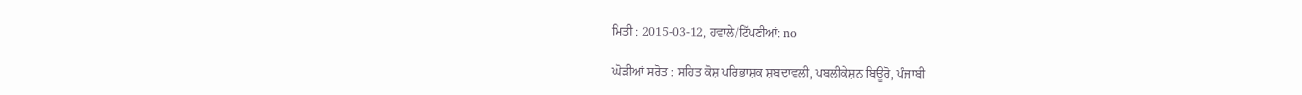ਮਿਤੀ : 2015-03-12, ਹਵਾਲੇ/ਟਿੱਪਣੀਆਂ: no

ਘੋੜੀਆਂ ਸਰੋਤ : ਸਹਿਤ ਕੋਸ਼ ਪਰਿਭਾਸ਼ਕ ਸ਼ਬਦਾਵਲੀ, ਪਬਲੀਕੇਸ਼ਨ ਬਿਊਰੋ, ਪੰਜਾਬੀ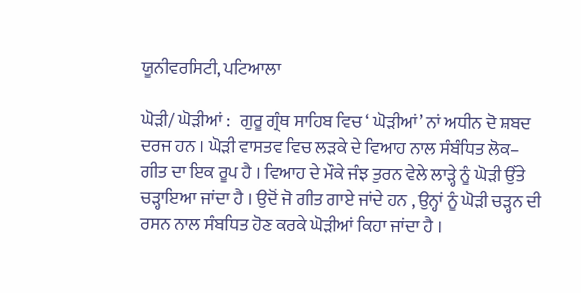ਯੂਨੀਵਰਸਿਟੀ, ਪਟਿਆਲਾ

ਘੋੜੀ/ ਘੋੜੀਆਂ :   ਗੁਰੂ ਗ੍ਰੰਥ ਸਾਹਿਬ ਵਿਚ ‘ ਘੋੜੀਆਂ’ ਨਾਂ ਅਧੀਨ ਦੋ ਸ਼ਬਦ ਦਰਜ ਹਨ । ਘੋੜੀ ਵਾਸਤਵ ਵਿਚ ਲੜਕੇ ਦੇ ਵਿਆਹ ਨਾਲ ਸੰਬੰਧਿਤ ਲੋਕ– ਗੀਤ ਦਾ ਇਕ ਰੂਪ ਹੈ । ਵਿਆਹ ਦੇ ਮੌਕੇ ਜੰਝ ਤੁਰਨ ਵੇਲੇ ਲਾੜ੍ਹੇ ਨੂੰ ਘੋੜੀ ਉੱਤੇ ਚੜ੍ਹਾਇਆ ਜਾਂਦਾ ਹੈ । ਉਦੋਂ ਜੋ ਗੀਤ ਗਾਏ ਜਾਂਦੇ ਹਨ , ਉਨ੍ਹਾਂ ਨੂੰ ਘੋੜੀ ਚੜ੍ਹਨ ਦੀ ਰਸਨ ਨਾਲ ਸੰਬਧਿਤ ਹੋਣ ਕਰਕੇ ਘੋੜੀਆਂ ਕਿਹਾ ਜਾਂਦਾ ਹੈ ।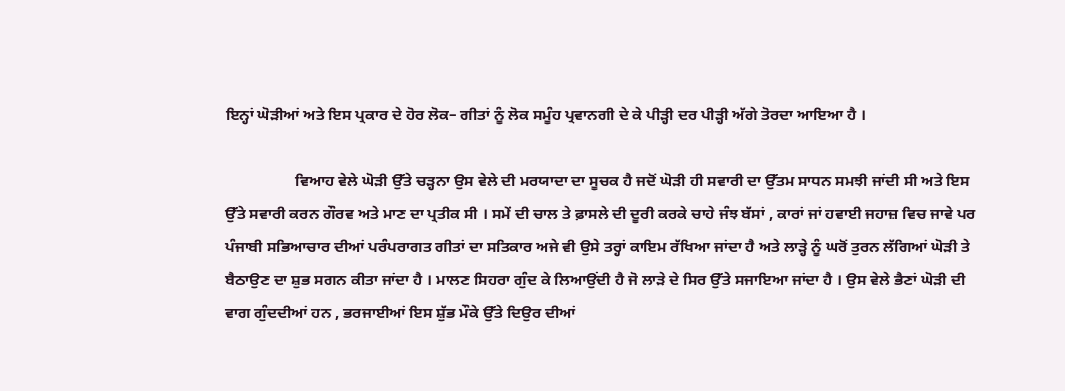ਇਨ੍ਹਾਂ ਘੋੜੀਆਂ ਅਤੇ ਇਸ ਪ੍ਰਕਾਰ ਦੇ ਹੋਰ ਲੋਕ– ਗੀਤਾਂ ਨੂੰ ਲੋਕ ਸਮੂੰਹ ਪ੍ਰਵਾਨਗੀ ਦੇ ਕੇ ਪੀੜ੍ਹੀ ਦਰ ਪੀੜ੍ਹੀ ਅੱਗੇ ਤੋਰਦਾ ਆਇਆ ਹੈ ।

                  ਵਿਆਹ ਵੇਲੇ ਘੋੜੀ ਉੱਤੇ ਚੜ੍ਹਨਾ ਉਸ ਵੇਲੇ ਦੀ ਮਰਯਾਦਾ ਦਾ ਸੂਚਕ ਹੈ ਜਦੋਂ ਘੋੜੀ ਹੀ ਸਵਾਰੀ ਦਾ ਉੱਤਮ ਸਾਧਨ ਸਮਝੀ ਜਾਂਦੀ ਸੀ ਅਤੇ ਇਸ ਉੱਤੇ ਸਵਾਰੀ ਕਰਨ ਗੌਰਵ ਅਤੇ ਮਾਣ ਦਾ ਪ੍ਰਤੀਕ ਸੀ । ਸਮੇਂ ਦੀ ਚਾਲ ਤੇ ਫ਼ਾਸਲੇ ਦੀ ਦੂਰੀ ਕਰਕੇ ਚਾਹੇ ਜੰਝ ਬੱਸਾਂ , ਕਾਰਾਂ ਜਾਂ ਹਵਾਈ ਜਹਾਜ਼ ਵਿਚ ਜਾਵੇ ਪਰ ਪੰਜਾਬੀ ਸਭਿਆਚਾਰ ਦੀਆਂ ਪਰੰਪਰਾਗਤ ਗੀਤਾਂ ਦਾ ਸਤਿਕਾਰ ਅਜੇ ਵੀ ਉਸੇ ਤਰ੍ਹਾਂ ਕਾਇਮ ਰੱਖਿਆ ਜਾਂਦਾ ਹੈ ਅਤੇ ਲਾੜ੍ਹੇ ਨੂੰ ਘਰੋਂ ਤੁਰਨ ਲੱਗਿਆਂ ਘੋੜੀ ਤੇ ਬੈਠਾਉਣ ਦਾ ਸ਼ੁਭ ਸਗਨ ਕੀਤਾ ਜਾਂਦਾ ਹੈ । ਮਾਲਣ ਸਿਹਰਾ ਗੁੰਦ ਕੇ ਲਿਆਉਂਦੀ ਹੈ ਜੋ ਲਾੜੇ ਦੇ ਸਿਰ ਉੱਤੇ ਸਜਾਇਆ ਜਾਂਦਾ ਹੈ । ਉਸ ਵੇਲੇ ਭੈਣਾਂ ਘੋੜੀ ਦੀ ਵਾਗ ਗੁੰਦਦੀਆਂ ਹਨ , ਭਰਜਾਈਆਂ ਇਸ ਸ਼ੁੱਭ ਮੌਕੇ ਉੱਤੇ ਦਿਉਰ ਦੀਆਂ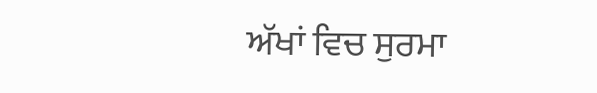ਅੱਖਾਂ ਵਿਚ ਸੁਰਮਾ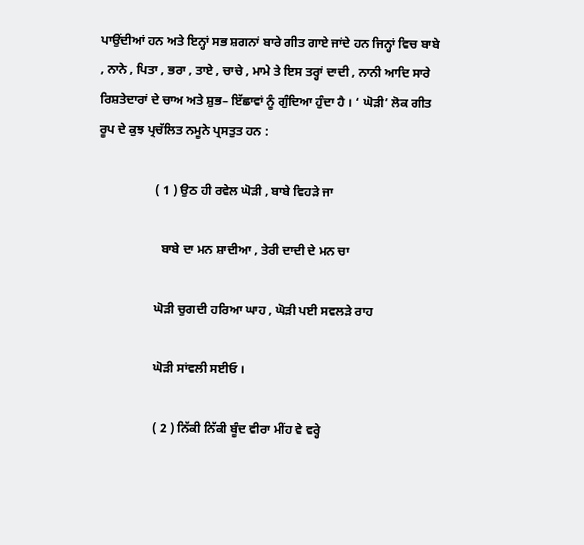ਪਾਉਂਦੀਆਂ ਹਨ ਅਤੇ ਇਨ੍ਹਾਂ ਸਭ ਸ਼ਗਨਾਂ ਬਾਰੇ ਗੀਤ ਗਾਏ ਜਾਂਦੇ ਹਨ ਜਿਨ੍ਹਾਂ ਵਿਚ ਬਾਬੇ , ਨਾਨੇ , ਪਿਤਾ , ਭਰਾ , ਤਾਏ , ਚਾਚੇ , ਮਾਮੇ ਤੇ ਇਸ ਤਰ੍ਹਾਂ ਦਾਦੀ , ਨਾਨੀ ਆਦਿ ਸਾਰੇ ਰਿਸ਼ਤੇਦਾਰਾਂ ਦੇ ਚਾਅ ਅਤੇ ਸ਼ੁਭ– ਇੱਛਾਵਾਂ ਨੂੰ ਗੁੰਦਿਆ ਹੁੰਦਾ ਹੈ । ‘ ਘੋੜੀ’ ਲੋਕ ਗੀਤ ਰੂਪ ਦੇ ਕੁਝ ਪ੍ਰਚੱਲਿਤ ਨਮੂਨੇ ਪ੍ਰਸਤੁਤ ਹਨ :

                  ( 1 ) ਉਠ ਹੀ ਰਵੇਲ ਘੋੜੀ , ਬਾਬੇ ਵਿਹੜੇ ਜਾ

                    ਬਾਬੇ ਦਾ ਮਨ ਸ਼ਾਦੀਆ , ਤੇਰੀ ਦਾਦੀ ਦੇ ਮਨ ਚਾ

                  ਘੋੜੀ ਚੁਗਦੀ ਹਰਿਆ ਘਾਹ , ਘੋੜੀ ਪਈ ਸਵਲੜੇ ਰਾਹ

                  ਘੋੜੀ ਸਾਂਵਲੀ ਸਈਓ ।

                  ( 2 ) ਨਿੱਕੀ ਨਿੱਕੀ ਬੂੰਦ ਵੀਰਾ ਮੀਂਹ ਵੇ ਵਰ੍ਹੇ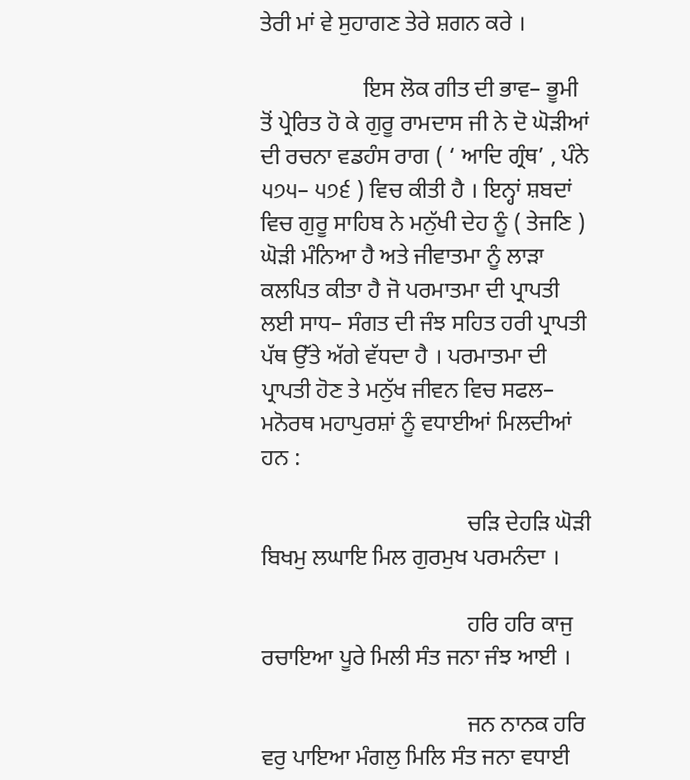ਤੇਰੀ ਮਾਂ ਵੇ ਸੁਹਾਗਣ ਤੇਰੇ ਸ਼ਗਨ ਕਰੇ ।

                  ਇਸ ਲੋਕ ਗੀਤ ਦੀ ਭਾਵ– ਭੂਮੀ ਤੋਂ ਪ੍ਰੇਰਿਤ ਹੋ ਕੇ ਗੁਰੂ ਰਾਮਦਾਸ ਜੀ ਨੇ ਦੋ ਘੋੜੀਆਂ ਦੀ ਰਚਨਾ ਵਡਹੰਸ ਰਾਗ ( ‘ ਆਦਿ ਗ੍ਰੰਥ’ , ਪੰਨੇ ੫੭੫– ੫੭੬ ) ਵਿਚ ਕੀਤੀ ਹੈ । ਇਨ੍ਹਾਂ ਸ਼ਬਦਾਂ ਵਿਚ ਗੁਰੂ ਸਾਹਿਬ ਨੇ ਮਨੁੱਖੀ ਦੇਹ ਨੂੰ ( ਤੇਜਣਿ ) ਘੋੜੀ ਮੰਨਿਆ ਹੈ ਅਤੇ ਜੀਵਾਤਮਾ ਨੂੰ ਲਾੜਾ ਕਲਪਿਤ ਕੀਤਾ ਹੈ ਜੋ ਪਰਮਾਤਮਾ ਦੀ ਪ੍ਰਾਪਤੀ ਲਈ ਸਾਧ– ਸੰਗਤ ਦੀ ਜੰਝ ਸਹਿਤ ਹਰੀ ਪ੍ਰਾਪਤੀ ਪੱਥ ਉੱਤੇ ਅੱਗੇ ਵੱਧਦਾ ਹੈ । ਪਰਮਾਤਮਾ ਦੀ ਪ੍ਰਾਪਤੀ ਹੋਣ ਤੇ ਮਨੁੱਖ ਜੀਵਨ ਵਿਚ ਸਫਲ– ਮਨੋਰਥ ਮਹਾਪੁਰਸ਼ਾਂ ਨੂੰ ਵਧਾਈਆਂ ਮਿਲਦੀਆਂ ਹਨ :

                                    ਚੜਿ ਦੇਹੜਿ ਘੋੜੀ ਬਿਖਮੁ ਲਘਾਇ ਮਿਲ ਗੁਰਮੁਖ ਪਰਮਨੰਦਾ ।

                                    ਹਰਿ ਹਰਿ ਕਾਜੁ ਰਚਾਇਆ ਪੂਰੇ ਮਿਲੀ ਸੰਤ ਜਨਾ ਜੰਝ ਆਈ ।

                                    ਜਨ ਨਾਨਕ ਹਰਿ ਵਰੁ ਪਾਇਆ ਮੰਗਲੁ ਮਿਲਿ ਸੰਤ ਜਨਾ ਵਧਾਈ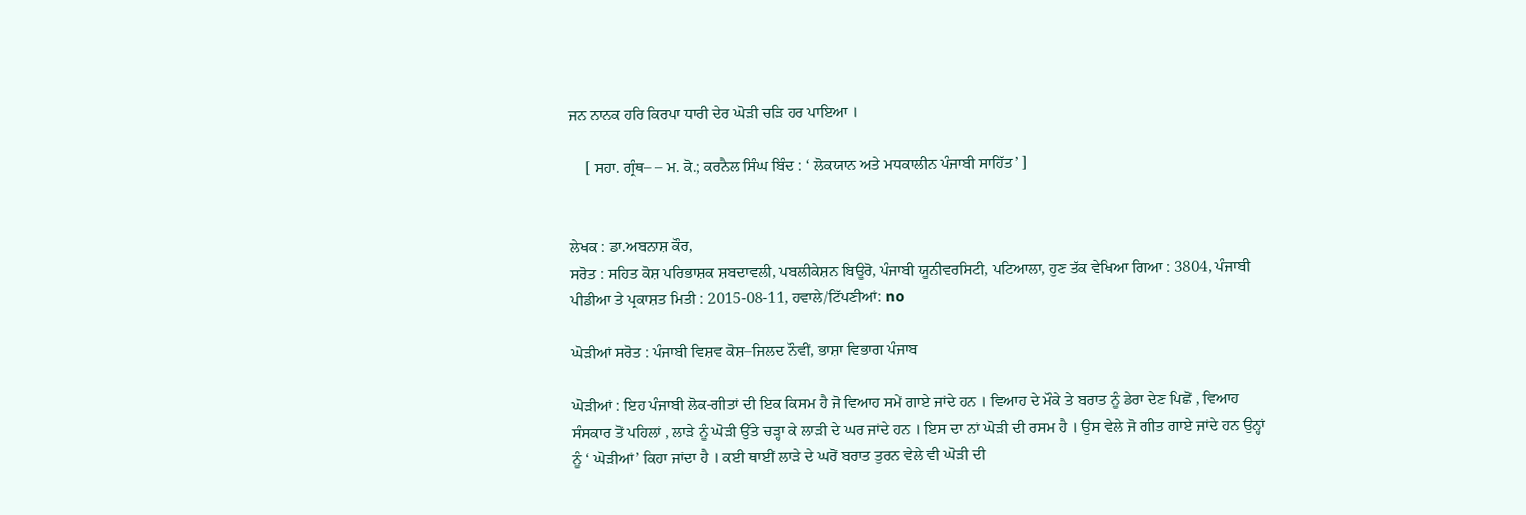ਜਨ ਨਾਨਕ ਹਰਿ ਕਿਰਪਾ ਧਾਰੀ ਦੇਰ ਘੋੜੀ ਚੜਿ ਹਰ ਪਾਇਆ ।

    [ ਸਹਾ. ਗ੍ਰੰਥ– – ਮ. ਕੋ.; ਕਰਨੈਲ ਸਿੰਘ ਬਿੰਦ : ‘ ਲੋਕਯਾਨ ਅਤੇ ਮਧਕਾਲੀਨ ਪੰਜਾਬੀ ਸਾਹਿੱਤ’ ]


ਲੇਖਕ : ਡਾ.ਅਬਨਾਸ਼ ਕੌਰ,
ਸਰੋਤ : ਸਹਿਤ ਕੋਸ਼ ਪਰਿਭਾਸ਼ਕ ਸ਼ਬਦਾਵਲੀ, ਪਬਲੀਕੇਸ਼ਨ ਬਿਊਰੋ, ਪੰਜਾਬੀ ਯੂਨੀਵਰਸਿਟੀ, ਪਟਿਆਲਾ, ਹੁਣ ਤੱਕ ਵੇਖਿਆ ਗਿਆ : 3804, ਪੰਜਾਬੀ ਪੀਡੀਆ ਤੇ ਪ੍ਰਕਾਸ਼ਤ ਮਿਤੀ : 2015-08-11, ਹਵਾਲੇ/ਟਿੱਪਣੀਆਂ: no

ਘੋੜੀਆਂ ਸਰੋਤ : ਪੰਜਾਬੀ ਵਿਸ਼ਵ ਕੋਸ਼–ਜਿਲਦ ਨੌਵੀਂ, ਭਾਸ਼ਾ ਵਿਭਾਗ ਪੰਜਾਬ

ਘੋੜੀਆਂ : ਇਹ ਪੰਜਾਬੀ ਲੋਕ-ਗੀਤਾਂ ਦੀ ਇਕ ਕਿਸਮ ਹੈ ਜੋ ਵਿਆਹ ਸਮੇਂ ਗਾਏ ਜਾਂਦੇ ਹਨ । ਵਿਆਹ ਦੇ ਮੌਕੇ ਤੇ ਬਰਾਤ ਨੂੰ ਡੇਰਾ ਦੇਣ ਪਿਛੋਂ , ਵਿਆਹ ਸੰਸਕਾਰ ਤੋਂ ਪਹਿਲਾਂ , ਲਾੜੇ ਨੂੰ ਘੋੜੀ ਉੱਤੇ ਚੜ੍ਹਾ ਕੇ ਲਾੜੀ ਦੇ ਘਰ ਜਾਂਦੇ ਹਨ । ਇਸ ਦਾ ਨਾਂ ਘੋੜੀ ਦੀ ਰਸਮ ਹੈ । ਉਸ ਵੇਲੇ ਜੋ ਗੀਤ ਗਾਏ ਜਾਂਦੇ ਹਨ ਉਨ੍ਹਾਂ ਨੂੰ ‘ ਘੋੜੀਆਂ’ ਕਿਹਾ ਜਾਂਦਾ ਹੈ । ਕਈ ਥਾਈਂ ਲਾੜੇ ਦੇ ਘਰੋਂ ਬਰਾਤ ਤੁਰਨ ਵੇਲੇ ਵੀ ਘੋੜੀ ਦੀ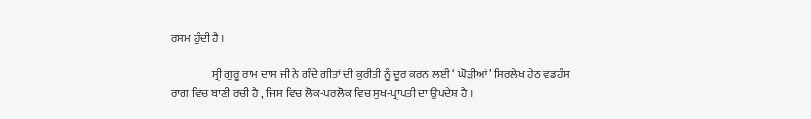ਰਸਮ ਹੁੰਦੀ ਹੈ ।

                  ਸ੍ਰੀ ਗੁਰੂ ਰਾਮ ਦਾਸ ਜੀ ਨੇ ਗੰਦੇ ਗੀਤਾਂ ਦੀ ਕੁਰੀਤੀ ਨੂੰ ਦੂਰ ਕਰਨ ਲਈ ‘ ਘੋੜੀਆਂ’ ਸਿਰਲੇਖ ਹੇਠ ਵਡਹੰਸ ਰਾਗ ਵਿਚ ਬਾਣੀ ਰਚੀ ਹੈ , ਜਿਸ ਵਿਚ ਲੋਕ-ਪਰਲੋਕ ਵਿਚ ਸੁਖ-ਪ੍ਰਾਪਤੀ ਦਾ ਉਪਦੇਸ਼ ਹੈ ।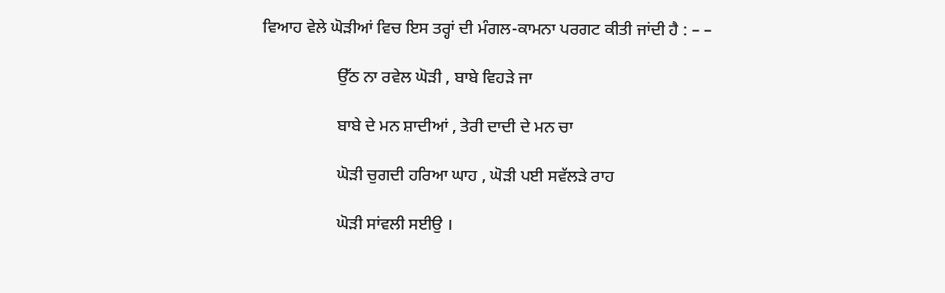ਵਿਆਹ ਵੇਲੇ ਘੋੜੀਆਂ ਵਿਚ ਇਸ ਤਰ੍ਹਾਂ ਦੀ ਮੰਗਲ-ਕਾਮਨਾ ਪਰਗਟ ਕੀਤੀ ਜਾਂਦੀ ਹੈ : – –

                  ਉੱਠ ਨਾ ਰਵੇਲ ਘੋੜੀ , ਬਾਬੇ ਵਿਹੜੇ ਜਾ

                  ਬਾਬੇ ਦੇ ਮਨ ਸ਼ਾਦੀਆਂ , ਤੇਰੀ ਦਾਦੀ ਦੇ ਮਨ ਚਾ

                  ਘੋੜੀ ਚੁਗਦੀ ਹਰਿਆ ਘਾਹ , ਘੋੜੀ ਪਈ ਸਵੱਲੜੇ ਰਾਹ

                  ਘੋੜੀ ਸਾਂਵਲੀ ਸਈਉ ।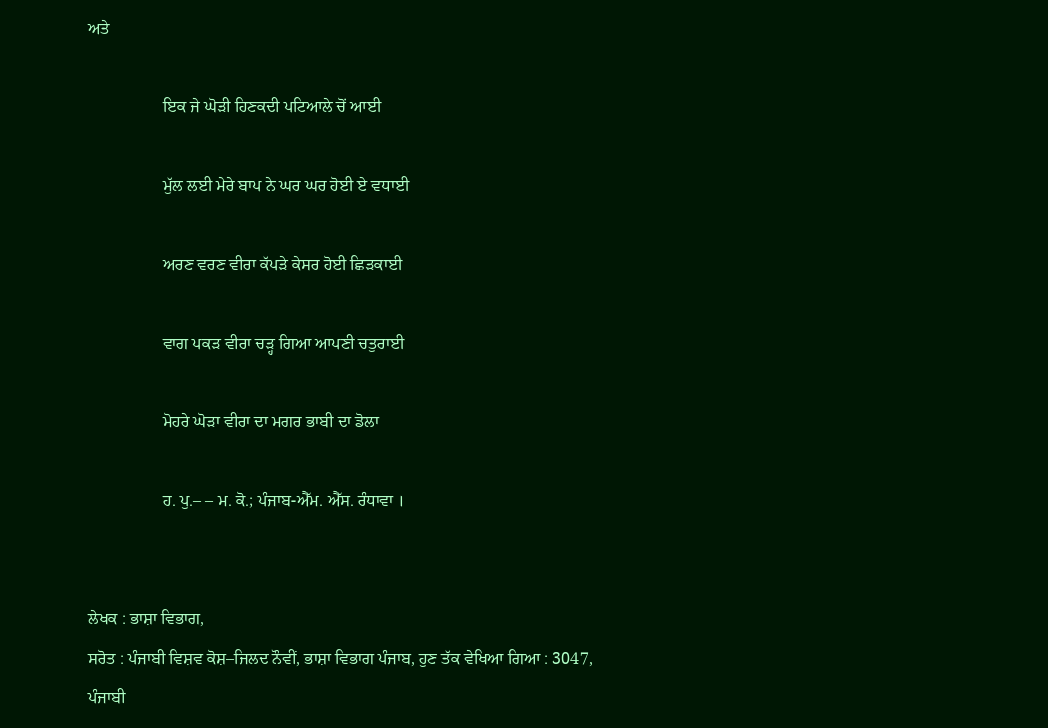ਅਤੇ

                  ਇਕ ਜੇ ਘੋੜੀ ਹਿਣਕਦੀ ਪਟਿਆਲੇ ਚੋਂ ਆਈ

                  ਮੁੱਲ ਲਈ ਮੇਰੇ ਬਾਪ ਨੇ ਘਰ ਘਰ ਹੋਈ ਏ ਵਧਾਈ

                  ਅਰਣ ਵਰਣ ਵੀਰਾ ਕੱਪੜੇ ਕੇਸਰ ਹੋਈ ਛਿੜਕਾਈ

                  ਵਾਗ ਪਕੜ ਵੀਰਾ ਚੜ੍ਹ ਗਿਆ ਆਪਣੀ ਚਤੁਰਾਈ

                  ਮੋਹਰੇ ਘੋੜਾ ਵੀਰਾ ਦਾ ਮਗਰ ਭਾਬੀ ਦਾ ਡੋਲਾ

                  ਹ. ਪੁ.– – ਮ. ਕੋ.; ਪੰਜਾਬ-ਐੱਮ. ਐੱਸ. ਰੰਧਾਵਾ ।


ਲੇਖਕ : ਭਾਸ਼ਾ ਵਿਭਾਗ,
ਸਰੋਤ : ਪੰਜਾਬੀ ਵਿਸ਼ਵ ਕੋਸ਼–ਜਿਲਦ ਨੌਵੀਂ, ਭਾਸ਼ਾ ਵਿਭਾਗ ਪੰਜਾਬ, ਹੁਣ ਤੱਕ ਵੇਖਿਆ ਗਿਆ : 3047, ਪੰਜਾਬੀ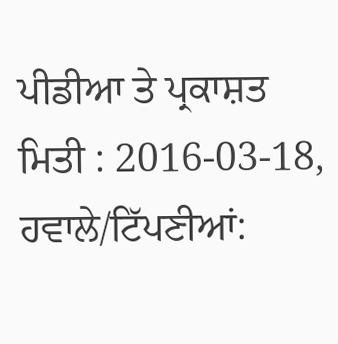ਪੀਡੀਆ ਤੇ ਪ੍ਰਕਾਸ਼ਤ ਮਿਤੀ : 2016-03-18, ਹਵਾਲੇ/ਟਿੱਪਣੀਆਂ: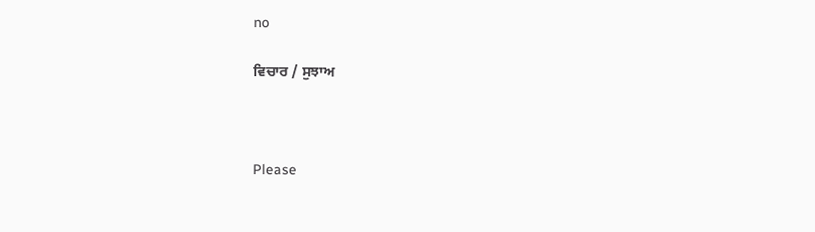no

ਵਿਚਾਰ / ਸੁਝਾਅ



Please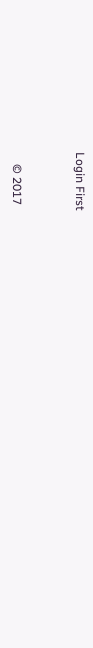Login First


    © 2017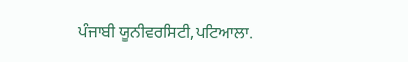ਪੰਜਾਬੀ ਯੂਨੀਵਰਸਿਟੀ,ਪਟਿਆਲਾ.